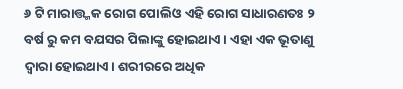୬ ଟି ମାରାତ୍ତ୍ମକ ରୋଗ ପୋଲିଓ ଏହି ରୋଗ ସାଧାରଣତଃ ୨ ବର୍ଷ ରୁ କମ ବଯସର ପିଲାଙ୍କୁ ହୋଇଥାଏ । ଏହା ଏକ ଭୂତାଣୁ ଦ୍ଵାରା ହୋଇଥାଏ। ଶରୀରରେ ଅଧିକ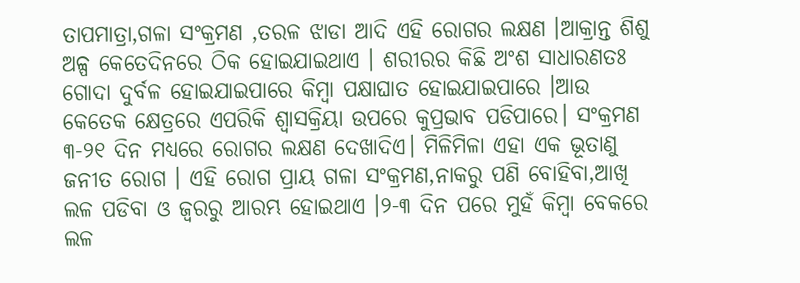ତାପମାତ୍ରା,ଗଳା ସଂକ୍ରମଣ ,ତରଳ ଝାଡା ଆଦି ଏହି ରୋଗର ଲକ୍ଷଣ ।ଆକ୍ରାନ୍ତ ଶିଶୁ ଅଳ୍ପ କେତେଦିନରେ ଠିକ ହୋଇଯାଇଥାଏ । ଶରୀରର କିଛି ଅଂଶ ସାଧାରଣତଃ ଗୋଦା ଦୁର୍ବଳ ହୋଇଯାଇପାରେ କିମ୍ବା ପକ୍ଷାଘାତ ହୋଇଯାଇପାରେ ।ଆଉ କେତେକ କ୍ଷେତ୍ରରେ ଏପରିକି ଶ୍ବାସକ୍ରିୟା ଉପରେ କୁପ୍ରଭାବ ପଡିପାରେ। ସଂକ୍ରମଣ ୩-୨୧ ଦିନ ମଧ୍ୟରେ ରୋଗର ଲକ୍ଷଣ ଦେଖାଦିଏ। ମିଳିମିଳା ଏହା ଏକ ଭୂତାଣୁ ଜନୀତ ରୋଗ । ଏହି ରୋଗ ପ୍ରାୟ ଗଳା ସଂକ୍ରମଣ,ନାକରୁ ପଣି ବୋହିବା,ଆଖି ଲଳ ପଡିବା ଓ ଜ୍ଵରରୁ ଆରମ୍ଭ ହୋଇଥାଏ ।୨-୩ ଦିନ ପରେ ମୁହଁ କିମ୍ବା ବେକରେ ଲଳ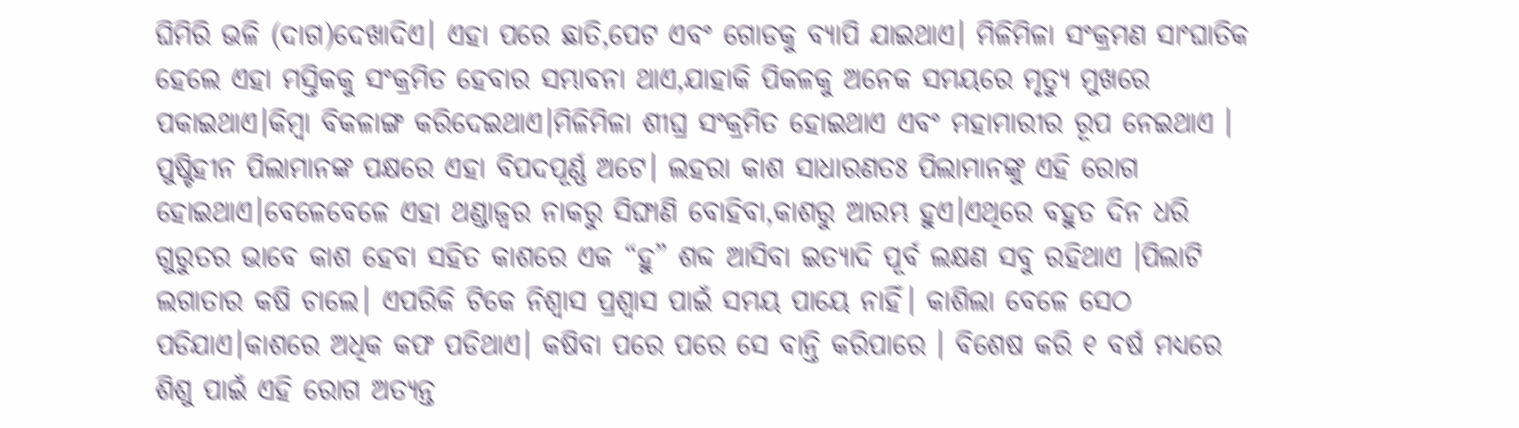ଘିମିରି ଭଳି (ଦାଗ)ଦେଖାଦିଏ। ଏହା ପରେ ଛାତି,ପେଟ ଏବଂ ଗୋଡକୁ ବ୍ୟାପି ଯାଇଥାଏ। ମିଳିମିଳା ସଂକ୍ରମଣ ସାଂଘାତିକ ହେଲେ ଏହା ମସ୍ତିକକୁ ସଂକ୍ରମିତ ହେବାର ସମ୍ଭାବନା ଥାଏ,ଯାହାକି ପିକଳକୁ ଅନେକ ସମୟରେ ମୃତ୍ୟୁ ମୁଖରେ ପକାଇଥାଏ।କିମ୍ବା ବିକଳାଙ୍ଗ କରିଦେଇଥାଏ।ମିଳିମିଳା ଶୀଘ୍ର ସଂକ୍ରମିତ ହୋଇଥାଏ ଏବଂ ମହାମାରୀର ରୂପ ନେଇଥାଏ । ପୁଷ୍ଟିହୀନ ପିଲାମାନଙ୍କ ପକ୍ଷରେ ଏହା ବିପଦପୂର୍ଣ୍ଣ ଅଟେ। ଲହରା କାଶ ସାଧାରଣତଃ ପିଲାମାନଙ୍କୁ ଏହି ରୋଗ ହୋଇଥାଏ।ବେଳେବେଳେ ଏହା ଥଣ୍ଡାଜ୍ଵର ନାକରୁ ସିଙ୍ଘାଣି ବୋହିବା,କାଶରୁ ଆରମ୍ଭ ହୁଏ।ଏଥିରେ ବହୁତ ଦିନ ଧରି ଗୁରୁତର ଭାବେ କାଶ ହେବା ସହିତ କାଶରେ ଏକ “ହୁ” ଶବ୍ଦ ଆସିବା ଇତ୍ୟାଦି ପୂର୍ବ ଲକ୍ଷଣ ସବୁ ରହିଥାଏ ।ପିଲାଟି ଲଗାତାର କଷି ଚାଲେ। ଏପରିକି ଟିକେ ନିଶ୍ଵାସ ପ୍ରଶ୍ଵାସ ପାଇଁ ସମୟ ପାୟେ ନାହିଁ। କାଶିଲା ବେଳେ ସେଠ ପଡିଯାଏ।କାଶରେ ଅଧିକ କଫ ପଡିଥାଏ। କଷିବା ପରେ ପରେ ସେ ବାନ୍ତି କରିପାରେ । ବିଶେଷ କରି ୧ ବର୍ଷ ମଧ୍ୟରେ ଶିଶୁ ପାଇଁ ଏହି ରୋଗ ଅତ୍ୟନ୍ତ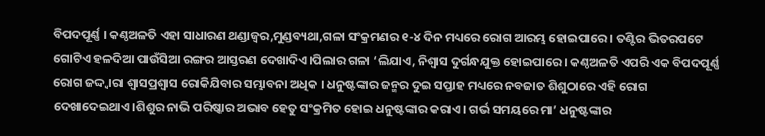ବିପଦପୂର୍ଣ୍ଣ । କଣ୍ଠଅଳତି ଏହା ସାଧାରଣ ଥଣ୍ଡାଜ୍ଵର,ମୁଣ୍ଡବ୍ୟଥା,ଗଳା ସଂକ୍ରମଣର ୧-୪ ଦିନ ମଧ୍ୟରେ ରୋଗ ଆରମ୍ଭ ହୋଇପାରେ । ତଣ୍ଟିର ଭିତରପଟେ ଗୋଟିଏ ହଳଦିଆ ପାଉଁସିଆ ରଙ୍ଗର ଆସ୍ତରଣ ଦେଖାଦିଏ।ପିଲାର ଗଳା ‘ଲିଯାଏ, ନିଶ୍ଵାସ ଦୁର୍ଗନ୍ଧଯୁକ୍ତ ହୋଇପାରେ । କଣ୍ଠଅଳତି ଏପରି ଏକ ବିପଦପୂର୍ଣ୍ଣ ରୋଗ ଜଦ୍ଦ୍ବାରା ଶ୍ଵାସପ୍ରଶ୍ଵାସ ରୋକିଯିବାର ସମ୍ଭାବନା ଅଧିକ । ଧନୁଷ୍ଟଙ୍କାର ଜନ୍ମର ଦୁଇ ସପ୍ତାହ ମଧ୍ୟରେ ନବଜାତ ଶିଶୁଠାରେ ଏହି ରୋଗ ଦେଖାଦେଇଥାଏ।ଶିଶୁର ନାଭି ପରିଷ୍କାର ଅଭାବ ହେତୁ ସଂକ୍ରମିତ ହୋଇ ଧନୁଷ୍ଟଙ୍କାର କରାଏ। ଗର୍ଭ ସମୟରେ ମା’ ଧନୁଷ୍ଟଙ୍କାର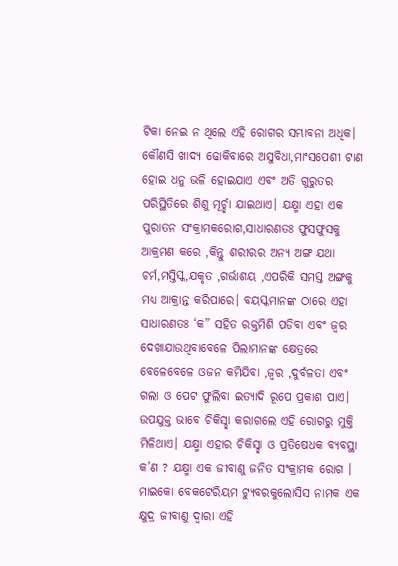ଟିକା ନେଇ ନ ଥିଲେ ଏହି ରୋଗର ସମ୍ଭାବନା ଅଧିକ। କୌଣସି ଖାଦ୍ୟ ଢୋକିବାରେ ଅସୁବିଧା,ମାଂସପେଶୀ ଟାଣ ହୋଇ ଧନୁ ଭଳି ହୋଇଯାଏ ଏବଂ ଅତି ଗୁରୁତର ପରିସ୍ଥିତିରେ ଶିଶୁ ମୂର୍ଚ୍ଛା ଯାଇଥାଏ। ଯକ୍ଷ୍ମା ଏହା ଏକ ପୁରାତନ ସଂକ୍ରାମକରୋଗ,ସାଧାରଣତଃ ଫୁସଫୁସକୁ ଆକ୍ରମଣ କରେ ,କିନ୍ତୁ ଶରୀରର ଅନ୍ୟ ଅଙ୍ଗ ଯଥା ଚର୍ମ,ମସ୍ତିସ୍କ,ଯକୃତ ,ଗର୍ଭାଶୟ ,ଏପରିକି ସମସ୍ତ ଅଙ୍ଗକୁ ମଧ୍ୟ ଆକ୍ରାନ୍ତ କରିପାରେ। ବୟସ୍କମାନଙ୍କ ଠାରେ ଏହା ସାଧାରଣତଃ ‘କ” ସହିତ ରକ୍ତମିଶି ପଡିବା ଏବଂ ଜ୍ଵର ଦେଖାଯାଉଥିବାବେଳେ ପିଲାମାନଙ୍କ କ୍ଷେତ୍ରରେ ବେଳେବେଳେ ଓଜନ କମିଯିବା ,ଜ୍ଵର ,ଦୁର୍ବଳତା ଏବଂ ଗଲା ଓ ପେଟ ଫୁଲିବା ଇତ୍ୟାଦି ରୂପେ ପ୍ରକାଶ ପାଏ। ଉପଯୁକ୍ତ ଭାବେ ଚିକିସ୍ଛା କରାଗଲେ ଏହି ରୋଗରୁ ମୁକ୍ତି ମିଳିଥାଏ। ଯକ୍ଷ୍ମା ଏହାର ଚିକିସ୍ଛା ଓ ପ୍ରତିଷେଧକ ବ୍ୟବସ୍ଥା କ’ଣ ? ଯକ୍ଷ୍ମା ଏକ ଜୀବାଣୁ ଜନିତ ସଂକ୍ରାମକ ରୋଗ । ମାଇକୋ ବେକଟେରିୟମ ଟ୍ୟୁବରକୁଲୋସିସ ନାମକ ଏକ କ୍ଷୁଦ୍ର ଜୀବାଣୁ ଦ୍ଵାରା ଏହି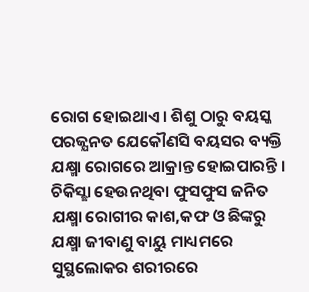ରୋଗ ହୋଇଥାଏ। ଶିଶୁ ଠାରୁ ବୟସ୍କ ପରଜ୍ଯନତ ଯେକୌଣସି ବୟସର ବ୍ୟକ୍ତି ଯକ୍ଷ୍ମା ରୋଗରେ ଆକ୍ରାନ୍ତ ହୋଇପାରନ୍ତି । ଚିକିସ୍ଛା ହେଉନଥିବା ଫୁସଫୁସ ଜନିତ ଯକ୍ଷ୍ମା ରୋଗୀର କାଶ,କଫ ଓ ଛିଙ୍କରୁ ଯକ୍ଷ୍ମା ଜୀବାଣୁ ବାୟୁ ମାଧ୍ୟମରେ ସୁସ୍ଥଲୋକର ଶରୀରରେ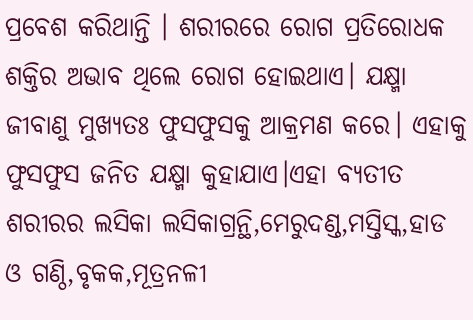ପ୍ରବେଶ କରିଥାନ୍ତି । ଶରୀରରେ ରୋଗ ପ୍ରତିରୋଧକ ଶକ୍ତିର ଅଭାବ ଥିଲେ ରୋଗ ହୋଇଥାଏ। ଯକ୍ଷ୍ମା ଜୀବାଣୁ ମୁଖ୍ୟତଃ ଫୁସଫୁସକୁ ଆକ୍ରମଣ କରେ। ଏହାକୁ ଫୁସଫୁସ ଜନିତ ଯକ୍ଷ୍ମା କୁହାଯାଏ।ଏହା ବ୍ୟତୀତ ଶରୀରର ଲସିକା ଲସିକାଗ୍ରନ୍ଥି,ମେରୁଦଣ୍ଡ,ମସ୍ତିସ୍କ,ହାଡ ଓ ଗଣ୍ଠି,ବୃକକ,ମୂତ୍ରନଳୀ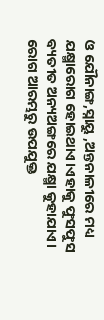ଓ ଯୌନାଙ୍ଗ,ସ୍ନାୟୁ ,ଅନ୍ତନାଳୀରେ ମଧ୍ୟ ଯକ୍ଷ୍ମାରୋଗ ହୋଇଥାଏ।ଏହାକୁ ଫୁସଫୁସ ବ୍ୟତୀତ ଅନ୍ୟଅଙ୍ଗରେ ଯକ୍ଷ୍ମା କୁହାଯାଏ। ରୋଗ ଆରମ୍ଭରୁ ଉପଯୁକ୍ତ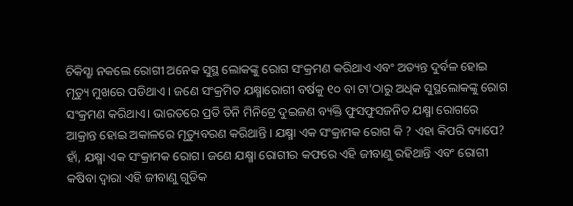ଚିକିସ୍ଛା ନକଲେ ରୋଗୀ ଅନେକ ସୁସ୍ଥ ଲୋକଙ୍କୁ ରୋଗ ସଂକ୍ରମଣ କରିଥାଏ ଏବଂ ଅତ୍ୟନ୍ତ ଦୁର୍ବଳ ହୋଇ ମୃତ୍ୟୁ ମୁଖରେ ପଡିଥାଏ । ଜଣେ ସଂକ୍ରମିତ ଯକ୍ଷ୍ମାରୋଗୀ ବର୍ଷକୁ ୧୦ ବା ଟା’ଠାରୁ ଅଧିକ ସୁସ୍ଥଲୋକଙ୍କୁ ରୋଗ ସଂକ୍ରମଣ କରିଥାଏ। ଭାରତରେ ପ୍ରତି ତିନି ମିନିଟ୍ରେ ଦୁଇଜଣ ବ୍ୟକ୍ତି ଫୁସଫୁସଜନିତ ଯକ୍ଷ୍ମା ରୋଗରେ ଆକ୍ରାନ୍ତ ହୋଇ ଅକାଳରେ ମୃତ୍ୟୁବରଣ କରିଥାନ୍ତି । ଯକ୍ଷ୍ମା ଏକ ସଂକ୍ରାମକ ରୋଗ କି ? ଏହା କିପରି ବ୍ୟାପେ? ହାଁ, ଯକ୍ଷ୍ମା ଏକ ସଂକ୍ରାମକ ରୋଗ। ଜଣେ ଯକ୍ଷ୍ମା ରୋଗୀର କଫରେ ଏହି ଜୀବାଣୁ ରହିଥାନ୍ତି ଏବଂ ରୋଗୀ କଷିବା ଦ୍ଵାରା ଏହି ଜୀବାଣୁ ଗୁଡିକ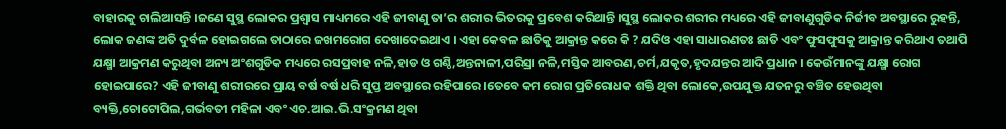ବାହାରକୁ ଚାଲିଆସନ୍ତି ।ଜଣେ ସୁସ୍ଥ ଲୋକର ପ୍ରଶ୍ଵାସ ମାଧ୍ୟମରେ ଏହି ଜୀବାଣୁ ତା’ର ଶରୀର ଭିତରକୁ ପ୍ରବେଶ କରିଥାନ୍ତି ।ସୁସ୍ଥ ଲୋକର ଶରୀର ମଧ୍ୟରେ ଏହି ଜୀବାଣୁଗୁଡିକ ନିର୍ଜୀବ ଅବସ୍ଥାରେ ରୁହନ୍ତି, ଲୋକ ଜଣଙ୍କ ଅତି ଦୁର୍ବଳ ହୋଇଗଲେ ତାଠାରେ ଜଖମରୋଗ ଦେଖାଦେଇଥାଏ । ଏହା କେବଳ ଛାତିକୁ ଆକ୍ରାନ୍ତ କରେ କି ? ଯଦିଓ ଏହା ସାଧାରଣତଃ ଛାତି ଏବଂ ଫୁସଫୁସକୁ ଆକ୍ରାନ୍ତ କରିଥାଏ ତଥାପି ଯକ୍ଷ୍ମା ଆକ୍ରମଣ କରୁଥିବା ଅନ୍ୟ ଅଂଶଗୁଡିକ ମଧ୍ୟରେ ରସପ୍ରବାହ ନଳି,ହାଡ ଓ ଗଣ୍ଠି,ଅନ୍ତନାଳୀ,ପରିସ୍ରା ନଳି,ମସ୍ତିକ ଆବରଣ,ଚର୍ମ,ଯକୃତ,ହୃଦଯନ୍ତର ଆଦି ପ୍ରଧାନ । କେଉଁମାନଙ୍କୁ ଯକ୍ଷ୍ମା ରୋଗ ହୋଇପାରେ? ଏହି ଜୀବାଣୁ ଶରୀରରେ ପ୍ରାୟ ବର୍ଷ ବର୍ଷ ଧରି ସୁପ୍ତ ଅବସ୍ଥାରେ ରହିପାରେ।ତେବେ କମ ରୋଗ ପ୍ରତିରୋଧକ ଶକ୍ତି ଥିବା ଲୋକେ,ଉପଯୁକ୍ତ ଯତନରୁ ବଞ୍ଚିତ ହେଉଥିବା ବ୍ୟକ୍ତି,ଚୋଟୋପିଲ,ଗର୍ଭବତୀ ମହିଳା ଏବଂ ଏଚ.ଆଇ.ଭି.ସଂକ୍ରମଣ ଥିବା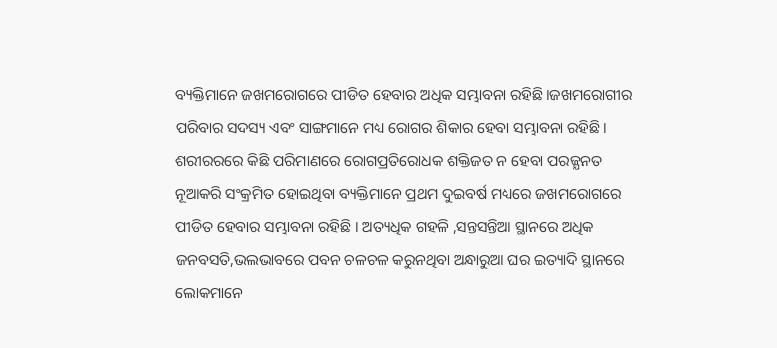ବ୍ୟକ୍ତିମାନେ ଜଖମରୋଗରେ ପୀଡିତ ହେବାର ଅଧିକ ସମ୍ଭାବନା ରହିଛି।ଜଖମରୋଗୀର ପରିବାର ସଦସ୍ୟ ଏବଂ ସାଙ୍ଗମାନେ ମଧ୍ୟ ରୋଗର ଶିକାର ହେବା ସମ୍ଭାବନା ରହିଛି। ଶରୀରରରେ କିଛି ପରିମାଣରେ ରୋଗପ୍ରତିରୋଧକ ଶକ୍ତିଜତ ନ ହେବା ପରଜ୍ଯନତ ନୂଆକରି ସଂକ୍ରମିତ ହୋଇଥିବା ବ୍ୟକ୍ତିମାନେ ପ୍ରଥମ ଦୁଇବର୍ଷ ମଧ୍ୟରେ ଜଖମରୋଗରେ ପୀଡିତ ହେବାର ସମ୍ଭାବନା ରହିଛି । ଅତ୍ୟଧିକ ଗହଳି ,ସନ୍ତସନ୍ତିଆ ସ୍ଥାନରେ ଅଧିକ ଜନବସତି,ଭଲଭାବରେ ପବନ ଚଳଚଳ କରୁନଥିବା ଅନ୍ଧାରୁଆ ଘର ଇତ୍ୟାଦି ସ୍ଥାନରେ ଲୋକମାନେ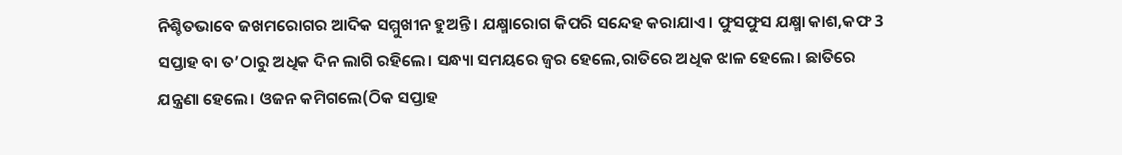ନିଶ୍ଚିତଭାବେ ଜଖମରୋଗର ଆଦିକ ସମ୍ମୁଖୀନ ହୁଅନ୍ତି। ଯକ୍ଷ୍ମାରୋଗ କିପରି ସନ୍ଦେହ କରାଯାଏ। ଫୁସଫୁସ ଯକ୍ଷ୍ମା କାଶ,କଫ 3 ସପ୍ତାହ ବା ତ’ଠାରୁ ଅଧିକ ଦିନ ଲାଗି ରହିଲେ। ସନ୍ଧ୍ୟା ସମୟରେ ଜ୍ଵର ହେଲେ,ରାତିରେ ଅଧିକ ଝାଳ ହେଲେ। ଛାତିରେ ଯନ୍ତ୍ରଣା ହେଲେ। ଓଜନ କମିଗଲେ(ଠିକ ସପ୍ତାହ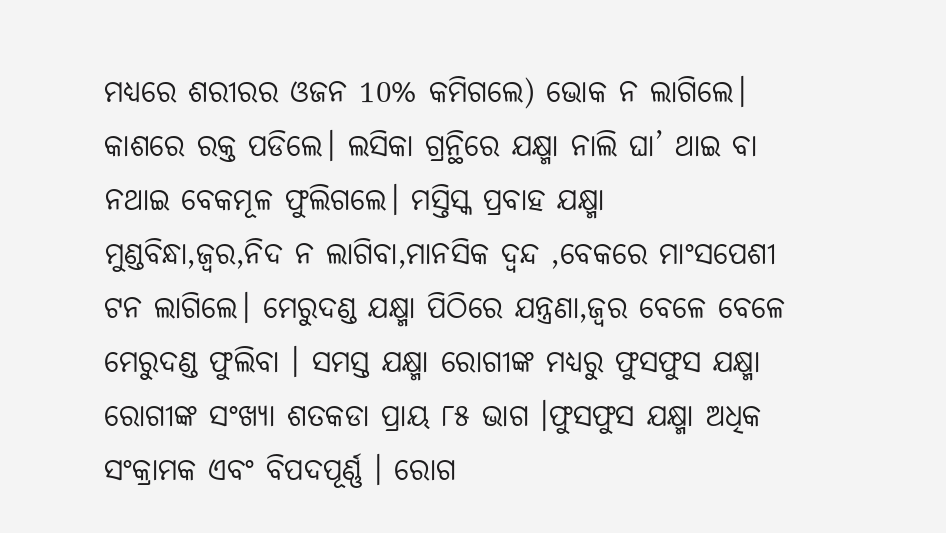ମଧ୍ୟରେ ଶରୀରର ଓଜନ 10% କମିଗଲେ) ଭୋକ ନ ଲାଗିଲେ। କାଶରେ ରକ୍ତ ପଡିଲେ। ଲସିକା ଗ୍ରନ୍ଥିରେ ଯକ୍ଷ୍ମା ନାଲି ଘା’ ଥାଇ ବା ନଥାଇ ବେକମୂଳ ଫୁଲିଗଲେ। ମସ୍ତିସ୍କ ପ୍ରବାହ ଯକ୍ଷ୍ମା ମୁଣ୍ଡବିନ୍ଧା,ଜ୍ଵର,ନିଦ ନ ଲାଗିବା,ମାନସିକ ଦ୍ଵନ୍ଦ ,ବେକରେ ମାଂସପେଶୀ ଟନ ଲାଗିଲେ। ମେରୁଦଣ୍ଡ ଯକ୍ଷ୍ମା ପିଠିରେ ଯନ୍ତ୍ରଣା,ଜ୍ଵର ବେଳେ ବେଳେ ମେରୁଦଣ୍ଡ ଫୁଲିବା । ସମସ୍ତ ଯକ୍ଷ୍ମା ରୋଗୀଙ୍କ ମଧ୍ୟରୁ ଫୁସଫୁସ ଯକ୍ଷ୍ମା ରୋଗୀଙ୍କ ସଂଖ୍ୟା ଶତକଡା ପ୍ରାୟ ୮୫ ଭାଗ ।ଫୁସଫୁସ ଯକ୍ଷ୍ମା ଅଧିକ ସଂକ୍ରାମକ ଏବଂ ବିପଦପୂର୍ଣ୍ଣ । ରୋଗ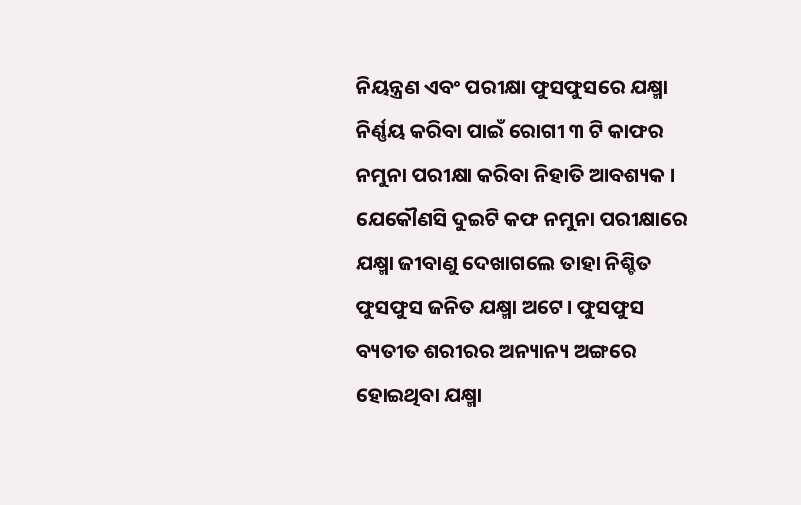ନିୟନ୍ତ୍ରଣ ଏବଂ ପରୀକ୍ଷା ଫୁସଫୁସରେ ଯକ୍ଷ୍ମା ନିର୍ଣ୍ଣୟ କରିବା ପାଇଁ ରୋଗୀ ୩ ଟି କାଫର ନମୁନା ପରୀକ୍ଷା କରିବା ନିହାତି ଆବଶ୍ୟକ । ଯେକୌଣସି ଦୁଇଟି କଫ ନମୁନା ପରୀକ୍ଷାରେ ଯକ୍ଷ୍ମା ଜୀବାଣୁ ଦେଖାଗଲେ ତାହା ନିଶ୍ଚିତ ଫୁସଫୁସ ଜନିତ ଯକ୍ଷ୍ମା ଅଟେ। ଫୁସଫୁସ ବ୍ୟତୀତ ଶରୀରର ଅନ୍ୟାନ୍ୟ ଅଙ୍ଗରେ ହୋଇଥିବା ଯକ୍ଷ୍ମା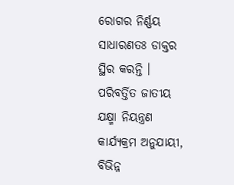ରୋଗର ନିର୍ଣ୍ଣୟ ସାଧାରଣତଃ ଡାକ୍ତର ସ୍ଥିର କରନ୍ତି । ପରିବର୍ତ୍ତିତ ଜାତୀୟ ଯକ୍ଷ୍ମା ନିୟନ୍ତ୍ରଣ କାର୍ଯ୍ୟକ୍ରମ ଅନୁଯାୟୀ, ବିଭିନ୍ନ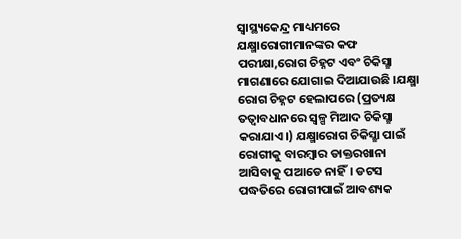ସ୍ୱାସ୍ଥ୍ୟକେନ୍ଦ୍ର ମାଧ୍ୟମରେ ଯକ୍ଷ୍ମାରୋଗୀମାନଙ୍କର କଫ ପରୀକ୍ଷା,ରୋଗ ଚିହ୍ନଟ ଏବଂ ଚିକିସ୍ଛା ମାଗଣାରେ ଯୋଗାଇ ଦିଆଯାଉଛି ।ଯକ୍ଷ୍ମା ରୋଗ ଚିହ୍ନଟ ହେଲାପରେ (ପ୍ରତ୍ୟକ୍ଷ ତତ୍ବାବଧାନରେ ସ୍ୱଳ୍ପ ମିଆଦ ଚିକିସ୍ଛା କରାଯାଏ।) ଯକ୍ଷ୍ମାରୋଗ ଚିକିସ୍ଛା ପାଇଁ ରୋଗୀକୁ ବାରମ୍ବାର ଡାକ୍ତରଖାନା ଆସିବାକୁ ପଆଡେ ନାହିଁ। ଡଟସ ପଦ୍ଧତିରେ ରୋଗୀପାଇଁ ଆବଶ୍ୟକ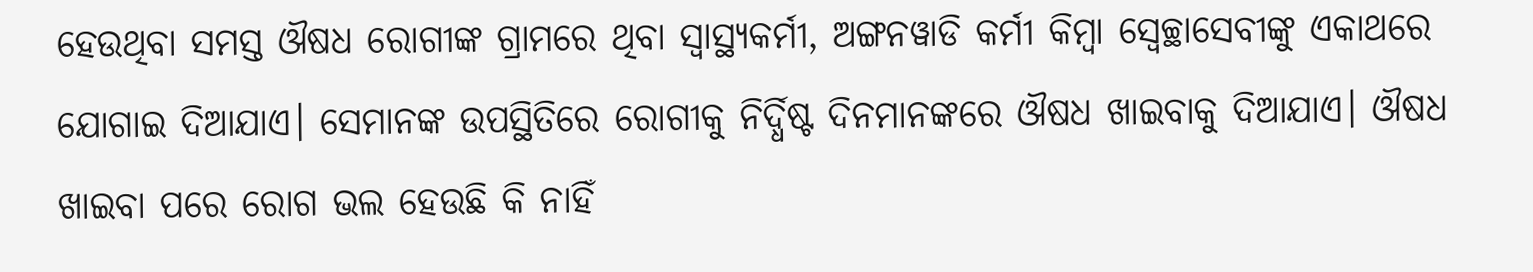ହେଉଥିବା ସମସ୍ତ ଔଷଧ ରୋଗୀଙ୍କ ଗ୍ରାମରେ ଥିବା ସ୍ୱାସ୍ଥ୍ୟକର୍ମୀ, ଅଙ୍ଗନୱାଡି କର୍ମୀ କିମ୍ବା ସ୍ଵେଚ୍ଛାସେବୀଙ୍କୁ ଏକାଥରେ ଯୋଗାଇ ଦିଆଯାଏ। ସେମାନଙ୍କ ଉପସ୍ଥିତିରେ ରୋଗୀକୁ ନିର୍ଦ୍ଧିଷ୍ଟ ଦିନମାନଙ୍କରେ ଔଷଧ ଖାଇବାକୁ ଦିଆଯାଏ। ଔଷଧ ଖାଇବା ପରେ ରୋଗ ଭଲ ହେଉଛି କି ନାହିଁ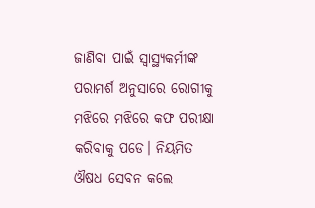ଜାଣିବା ପାଇଁ ସ୍ଵାସ୍ଥ୍ୟକର୍ମୀଙ୍କ ପରାମର୍ଶ ଅନୁସାରେ ରୋଗୀକୁ ମଝିରେ ମଝିରେ କଫ ପରୀକ୍ଷା କରିବାକୁ ପଡେ। ନିୟମିତ ଔଷଧ ସେବନ କଲେ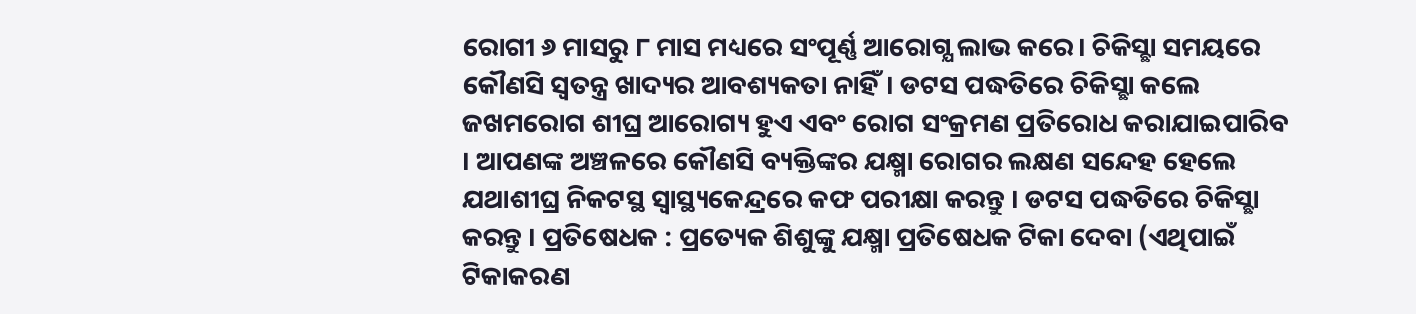ରୋଗୀ ୬ ମାସରୁ ୮ ମାସ ମଧ୍ୟରେ ସଂପୂର୍ଣ୍ଣ ଆରୋଗ୍ଯ ଲାଭ କରେ। ଚିକିସ୍ଛା ସମୟରେ କୌଣସି ସ୍ଵତନ୍ତ୍ର ଖାଦ୍ୟର ଆବଶ୍ୟକତା ନାହିଁ। ଡଟସ ପଦ୍ଧତିରେ ଚିକିସ୍ଛା କଲେ ଜଖମରୋଗ ଶୀଘ୍ର ଆରୋଗ୍ୟ ହୁଏ ଏବଂ ରୋଗ ସଂକ୍ରମଣ ପ୍ରତିରୋଧ କରାଯାଇପାରିବ । ଆପଣଙ୍କ ଅଞ୍ଚଳରେ କୌଣସି ବ୍ୟକ୍ତିଙ୍କର ଯକ୍ଷ୍ମା ରୋଗର ଲକ୍ଷଣ ସନ୍ଦେହ ହେଲେ ଯଥାଶୀଘ୍ର ନିକଟସ୍ଥ ସ୍ୱାସ୍ଥ୍ୟକେନ୍ଦ୍ରରେ କଫ ପରୀକ୍ଷା କରନ୍ତୁ । ଡଟସ ପଦ୍ଧତିରେ ଚିକିସ୍ଛା କରନ୍ତୁ । ପ୍ରତିଷେଧକ : ପ୍ରତ୍ୟେକ ଶିଶୁଙ୍କୁ ଯକ୍ଷ୍ମା ପ୍ରତିଷେଧକ ଟିକା ଦେବା (ଏଥିପାଇଁ ଟିକାକରଣ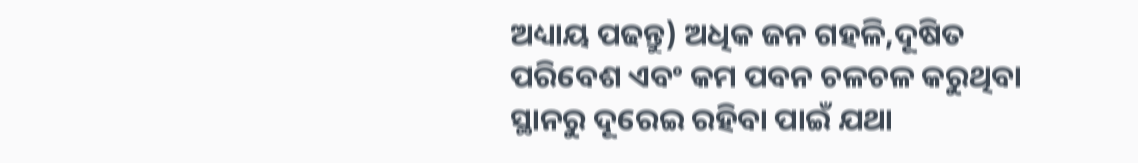ଅଧ୍ୟାୟ ପଢନ୍ତୁ) ଅଧିକ ଜନ ଗହଳି,ଦୂଷିତ ପରିବେଶ ଏବଂ କମ ପବନ ଚଳଚଳ କରୁଥିବା ସ୍ଥାନରୁ ଦୂରେଇ ରହିବା ପାଇଁ ଯଥା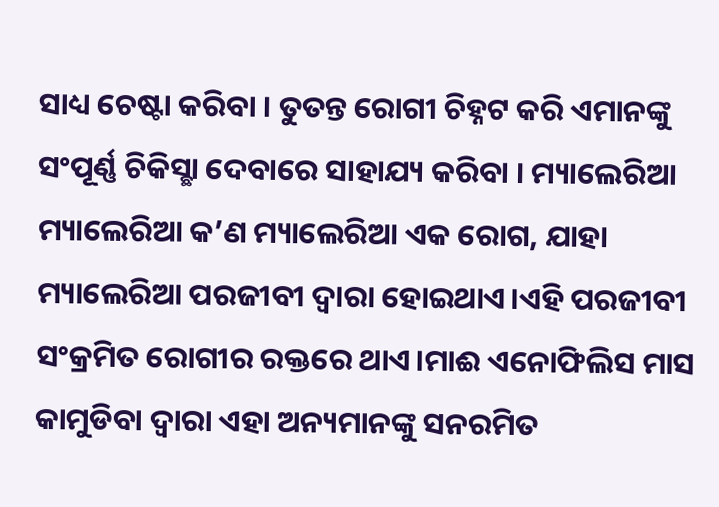ସାଧ୍ୟ ଚେଷ୍ଟା କରିବା । ତୁତନ୍ତ ରୋଗୀ ଚିହ୍ନଟ କରି ଏମାନଙ୍କୁ ସଂପୂର୍ଣ୍ଣ ଚିକିସ୍ଛା ଦେବାରେ ସାହାଯ୍ୟ କରିବା । ମ୍ୟାଲେରିଆ ମ୍ୟାଲେରିଆ କ’ଣ ମ୍ୟାଲେରିଆ ଏକ ରୋଗ, ଯାହା ମ୍ୟାଲେରିଆ ପରଜୀବୀ ଦ୍ଵାରା ହୋଇଥାଏ।ଏହି ପରଜୀବୀ ସଂକ୍ରମିତ ରୋଗୀର ରକ୍ତରେ ଥାଏ।ମାଈ ଏନୋଫିଲିସ ମାସ କାମୁଡିବା ଦ୍ଵାରା ଏହା ଅନ୍ୟମାନଙ୍କୁ ସନରମିତ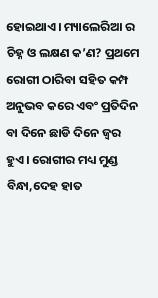ହୋଇଥାଏ। ମ୍ୟାଲେରିଆ ର ଚିହ୍ନ ଓ ଲକ୍ଷଣ କ’ଣ? ପ୍ରଥମେ ରୋଗୀ ଠାରିବା ସହିତ କମ୍ପ ଅନୁଭବ କରେ ଏବଂ ପ୍ରତିଦିନ ବା ଦିନେ ଛାଡି ଦିନେ ଜ୍ଵର ହୁଏ। ରୋଗୀର ମଧ୍ୟ ମୁଣ୍ଡ ବିନ୍ଧା,ଦେହ ହାତ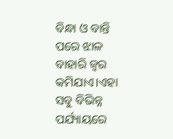ବିନ୍ଧା ଓ ବାନ୍ତି ପରେ ଝାଳ ବାହାରି ଜ୍ଵର କମିଯାଏ।ଏହା ସବୁ ବିଭିନ୍ନ ପର୍ଯ୍ୟାୟରେ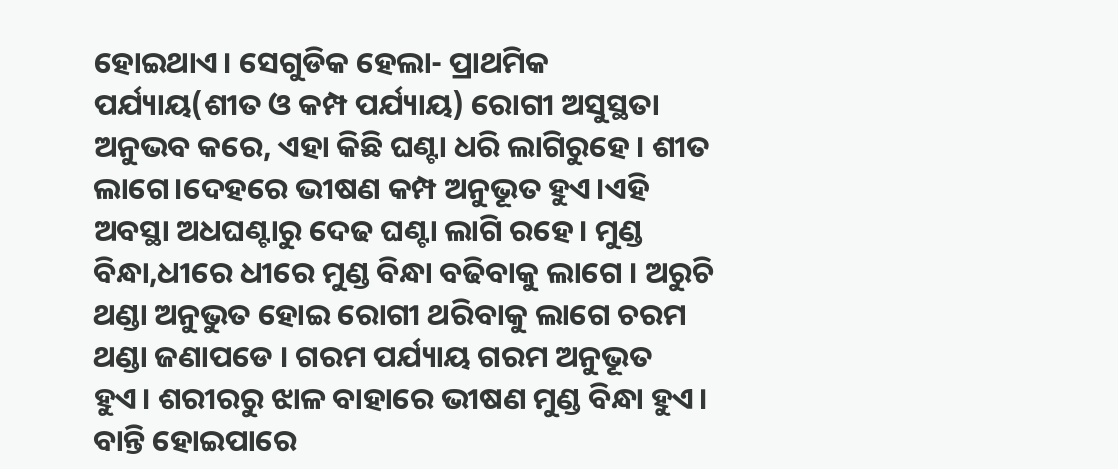ହୋଇଥାଏ। ସେଗୁଡିକ ହେଲା- ପ୍ରାଥମିକ ପର୍ଯ୍ୟାୟ(ଶୀତ ଓ କମ୍ପ ପର୍ଯ୍ୟାୟ) ରୋଗୀ ଅସୁସ୍ଥତା ଅନୁଭବ କରେ, ଏହା କିଛି ଘଣ୍ଟା ଧରି ଲାଗିରୁହେ । ଶୀତ ଲାଗେ।ଦେହରେ ଭୀଷଣ କମ୍ପ ଅନୁଭୂତ ହୁଏ।ଏହି ଅବସ୍ଥା ଅଧଘଣ୍ଟାରୁ ଦେଢ ଘଣ୍ଟା ଲାଗି ରହେ। ମୁଣ୍ଡ ବିନ୍ଧା,ଧୀରେ ଧୀରେ ମୁଣ୍ଡ ବିନ୍ଧା ବଢିବାକୁ ଲାଗେ । ଅରୁଚି ଥଣ୍ଡା ଅନୁଭୁତ ହୋଇ ରୋଗୀ ଥରିବାକୁ ଲାଗେ ଚରମ ଥଣ୍ଡା ଜଣାପଡେ । ଗରମ ପର୍ଯ୍ୟାୟ ଗରମ ଅନୁଭୂତ ହୁଏ। ଶରୀରରୁ ଝାଳ ବାହାରେ ଭୀଷଣ ମୁଣ୍ଡ ବିନ୍ଧା ହୁଏ। ବାନ୍ତି ହୋଇପାରେ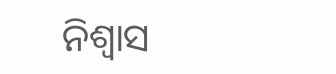ନିଶ୍ଵାସ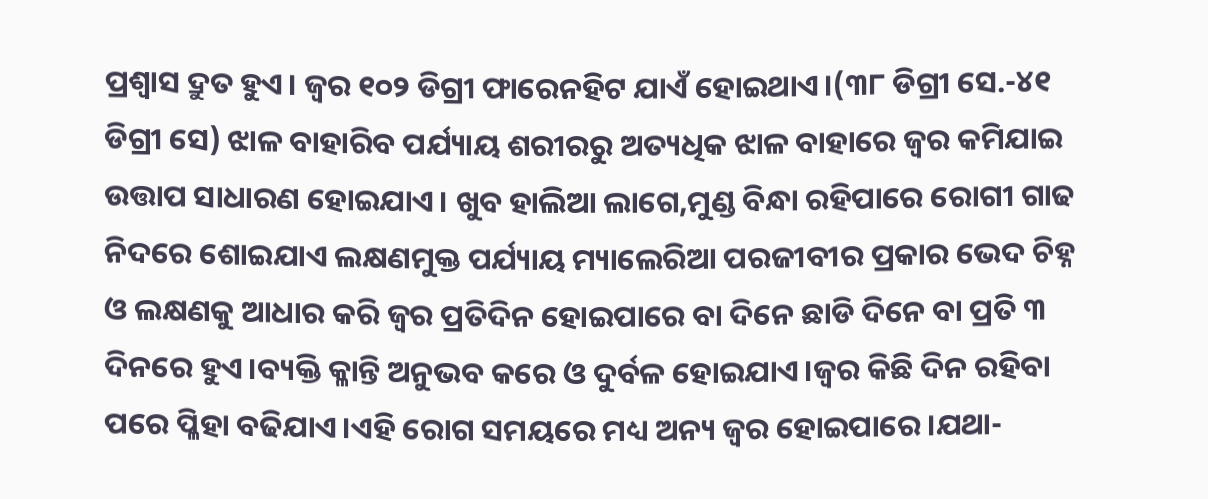ପ୍ରଶ୍ଵାସ ଦ୍ରୁତ ହୁଏ। ଜ୍ଵର ୧୦୨ ଡିଗ୍ରୀ ଫାରେନହିଟ ଯାଏଁ ହୋଇଥାଏ।(୩୮ ଡିଗ୍ରୀ ସେ.-୪୧ ଡିଗ୍ରୀ ସେ) ଝାଳ ବାହାରିବ ପର୍ଯ୍ୟାୟ ଶରୀରରୁ ଅତ୍ୟଧିକ ଝାଳ ବାହାରେ ଜ୍ଵର କମିଯାଇ ଉତ୍ତାପ ସାଧାରଣ ହୋଇଯାଏ। ଖୁବ ହାଲିଆ ଲାଗେ,ମୁଣ୍ଡ ବିନ୍ଧା ରହିପାରେ ରୋଗୀ ଗାଢ ନିଦରେ ଶୋଇଯାଏ ଲକ୍ଷଣମୁକ୍ତ ପର୍ଯ୍ୟାୟ ମ୍ୟାଲେରିଆ ପରଜୀବୀର ପ୍ରକାର ଭେଦ ଚିହ୍ନ ଓ ଲକ୍ଷଣକୁ ଆଧାର କରି ଜ୍ଵର ପ୍ରତିଦିନ ହୋଇପାରେ ବା ଦିନେ ଛାଡି ଦିନେ ବା ପ୍ରତି ୩ ଦିନରେ ହୁଏ।ବ୍ୟକ୍ତି କ୍ଳାନ୍ତି ଅନୁଭବ କରେ ଓ ଦୁର୍ବଳ ହୋଇଯାଏ।ଜ୍ଵର କିଛି ଦିନ ରହିବା ପରେ ପ୍ଳିହା ବଢିଯାଏ।ଏହି ରୋଗ ସମୟରେ ମଧ୍ୟ ଅନ୍ୟ ଜ୍ଵର ହୋଇପାରେ।ଯଥା-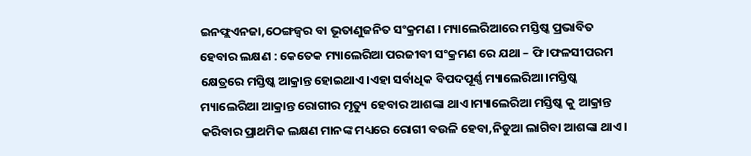ଇନଫ୍ଲଏନଜା,ଠେଙ୍ଗଜ୍ଵର ବା ଭୂତାଣୁଜନିତ ସଂକ୍ରମଣ । ମ୍ୟାଲେରିଆରେ ମସ୍ତିଷ୍କ ପ୍ରଭାବିତ ହେବାର ଲକ୍ଷଣ : କେତେକ ମ୍ୟାଲେରିଆ ପରଜୀବୀ ସଂକ୍ରମଣ ରେ ଯଥା – ଫି।ଫଳସୀପରମ କ୍ଷେତ୍ରରେ ମସ୍ତିଷ୍କ ଆକ୍ରାନ୍ତ ହୋଇଥାଏ।ଏହା ସର୍ବାଧିକ ବିପଦପୂର୍ଣ୍ଣ ମ୍ୟାଲେରିଆ।ମସ୍ତିଷ୍କ ମ୍ୟାଲେରିଆ ଆକ୍ରାନ୍ତ ରୋଗୀର ମୃତ୍ୟୁ ହେବାର ଆଶଙ୍କା ଥାଏ।ମ୍ୟାଲେରିଆ ମସ୍ତିଷ୍କ କୁ ଆକ୍ରାନ୍ତ କରିବାର ପ୍ରାଥମିକ ଲକ୍ଷଣ ମାନଙ୍କ ମଧ୍ୟରେ ରୋଗୀ ବଉଳି ହେବା,ନିଡୁଆ ଲାଗିବା ଆଶଙ୍କା ଥାଏ।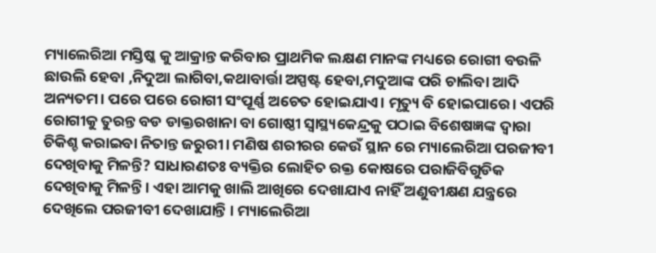ମ୍ୟାଲେରିଆ ମସ୍ତିଷ୍କ କୁ ଆକ୍ରାନ୍ତ କରିବାର ପ୍ରାଥମିକ ଲକ୍ଷଣ ମାନଙ୍କ ମଧ୍ୟରେ ରୋଗୀ ବଉଳି ଛାଉଲି ହେବା ,ନିଦୁଆ ଲାଗିବା,କଥାବାର୍ତ୍ତା ଅସ୍ପଷ୍ଟ ହେବା,ମଦୁଆଙ୍କ ପରି ଚାଲିବା ଆଦି ଅନ୍ୟତମ। ପରେ ପରେ ରୋଗୀ ସଂପୂର୍ଣ୍ଣ ଅଚେତ ହୋଇଯାଏ। ମୃତ୍ୟୁ ବି ହୋଇପାରେ। ଏପରି ରୋଗୀକୁ ତୁରନ୍ତ ବଡ ଡାକ୍ତରଖାନା ବା ଗୋଷ୍ଠୀ ସ୍ବାସ୍ଥ୍ୟକେନ୍ଦ୍ରକୁ ପଠାଇ ବିଶେଷଜ୍ଞଙ୍କ ଦ୍ଵାରା ଚିକିଶ୍ଚ କରାଇବା ନିତାନ୍ତ ଜରୁରୀ। ମଣିଷ ଶରୀରର କେଉଁ ସ୍ଥାନ ରେ ମ୍ୟାଲେରିଆ ପରଜୀବୀ ଦେଖିବାକୁ ମିଳନ୍ତି? ସାଧାରଣତଃ ବ୍ୟକ୍ତିର ଲୋହିତ ରକ୍ତ କୋଷରେ ପରାଜିବିଗୁଡିକ ଦେଖିବାକୁ ମିଳନ୍ତି। ଏହା ଆମକୁ ଖାଲି ଆଖିରେ ଦେଖାଯାଏ ନାହିଁ ଅଣୁବୀକ୍ଷଣ ଯନ୍ତ୍ରରେ ଦେଖିଲେ ପରଜୀବୀ ଦେଖାଯାନ୍ତି । ମ୍ୟାଲେରିଆ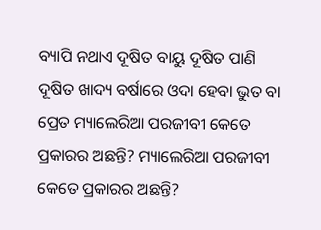ବ୍ୟାପି ନଥାଏ ଦୂଷିତ ବାୟୁ ଦୂଷିତ ପାଣି ଦୂଷିତ ଖାଦ୍ୟ ବର୍ଷାରେ ଓଦା ହେବା ଭୁତ ବା ପ୍ରେତ ମ୍ୟାଲେରିଆ ପରଜୀବୀ କେତେ ପ୍ରକାରର ଅଛନ୍ତି? ମ୍ୟାଲେରିଆ ପରଜୀବୀ କେତେ ପ୍ରକାରର ଅଛନ୍ତି?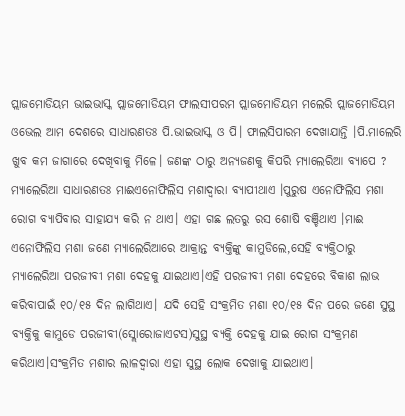ପ୍ଲାଜମୋଡିୟମ ଭାଇଭାସ୍କ ପ୍ଲାଜମୋଡିୟମ ଫାଲସୀପରମ ପ୍ଲାଜମୋଡିୟମ ମଲେରି ପ୍ଲାଜମୋଡିୟମ ଓଭେଲ ଆମ ଦେଶରେ ସାଧାରଣତଃ ପି.ଭାଇଭାସ୍କ ଓ ପି। ଫାଲସିପାରମ ଦେଖାଯାନ୍ତି ।ପି.ମାଲେରି ଖୁବ କମ ଜାଗାରେ ଦେଖିବାକୁ ମିଳେ। ଜଣଙ୍କ ଠାରୁ ଅନ୍ୟଜଣକୁ କିପରି ମ୍ୟାଲେରିଆ ବ୍ୟାପେ ? ମ୍ୟାଲେରିଆ ସାଧାରଣତଃ ମାଈଏନୋଫିଲିସ ମଶାଦ୍ଵାରା ବ୍ୟାପୀଥାଏ ।ପୁରୁଷ ଏନୋଫିଲିସ ମଶା ରୋଗ ବ୍ୟାପିବାର ସାହାଯ୍ୟ କରି ନ ଥାଏ। ଏହା ଗଛ ଲତରୁ ରସ ଶୋଷି ବଞ୍ଚିଥାଏ ।ମାଈ ଏନୋଫିଲିସ ମଶା ଜଣେ ମ୍ୟାଲେରିଆରେ ଆକ୍ରାନ୍ତ ବ୍ୟକ୍ତିଙ୍କୁ କାମୁଡିଲେ,ସେହି ବ୍ୟକ୍ତିଠାରୁ ମ୍ୟାଲେରିଆ ପରଜୀବୀ ମଶା ଦେହକୁ ଯାଇଥାଏ।ଏହି ପରଜୀବୀ ମଶା ଦେହରେ ବିକାଶ ଲାଭ କରିବାପାଇଁ ୧୦/୧୫ ଦିନ ଲାଗିଥାଏ। ଯଦି ସେହି ସଂକ୍ରମିତ ମଶା ୧୦/୧୫ ଦିନ ପରେ ଜଣେ ସୁସ୍ଥ ବ୍ୟକ୍ତିକୁ କାମୁଡେ ପରଜୀବୀ(ସ୍ଲୋରୋଜାଏଟସ)ସୁସ୍ଥ ବ୍ୟକ୍ତି ଦେହକୁ ଯାଇ ରୋଗ ସଂକ୍ରମଣ କରିଥାଏ।ସଂକ୍ରମିତ ମଶାର ଲାଳଦ୍ଵାରା ଏହା ସୁସ୍ଥ ଲୋକ ଦେଖାକୁ ଯାଇଥାଏ।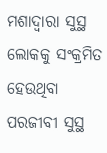ମଶାଦ୍ଵାରା ସୁସ୍ଥ ଲୋକକୁ ସଂକ୍ରମିତ ହେଉଥିବା ପରଜୀବୀ ସୁସ୍ଥ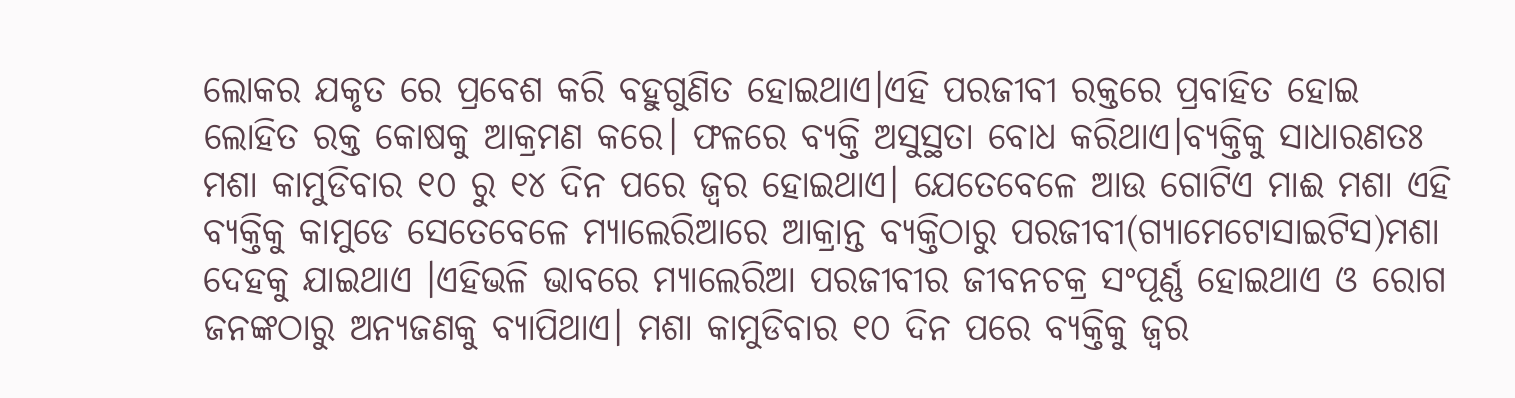ଲୋକର ଯକୃତ ରେ ପ୍ରବେଶ କରି ବହୁଗୁଣିତ ହୋଇଥାଏ।ଏହି ପରଜୀବୀ ରକ୍ତରେ ପ୍ରବାହିତ ହୋଇ ଲୋହିତ ରକ୍ତ କୋଷକୁ ଆକ୍ରମଣ କରେ। ଫଳରେ ବ୍ୟକ୍ତି ଅସୁସ୍ଥତା ବୋଧ କରିଥାଏ।ବ୍ୟକ୍ତିକୁ ସାଧାରଣତଃ ମଶା କାମୁଡିବାର ୧୦ ରୁ ୧୪ ଦିନ ପରେ ଜ୍ଵର ହୋଇଥାଏ। ଯେତେବେଳେ ଆଉ ଗୋଟିଏ ମାଈ ମଶା ଏହି ବ୍ୟକ୍ତିକୁ କାମୁଡେ ସେତେବେଳେ ମ୍ୟାଲେରିଆରେ ଆକ୍ରାନ୍ତ ବ୍ୟକ୍ତିଠାରୁ ପରଜୀବୀ(ଗ୍ୟାମେଟୋସାଇଟିସ)ମଶା ଦେହକୁ ଯାଇଥାଏ ।ଏହିଭଳି ଭାବରେ ମ୍ୟାଲେରିଆ ପରଜୀବୀର ଜୀବନଚକ୍ର ସଂପୂର୍ଣ୍ଣ ହୋଇଥାଏ ଓ ରୋଗ ଜନଙ୍କଠାରୁ ଅନ୍ୟଜଣକୁ ବ୍ୟାପିଥାଏ। ମଶା କାମୁଡିବାର ୧୦ ଦିନ ପରେ ବ୍ୟକ୍ତିକୁ ଜ୍ଵର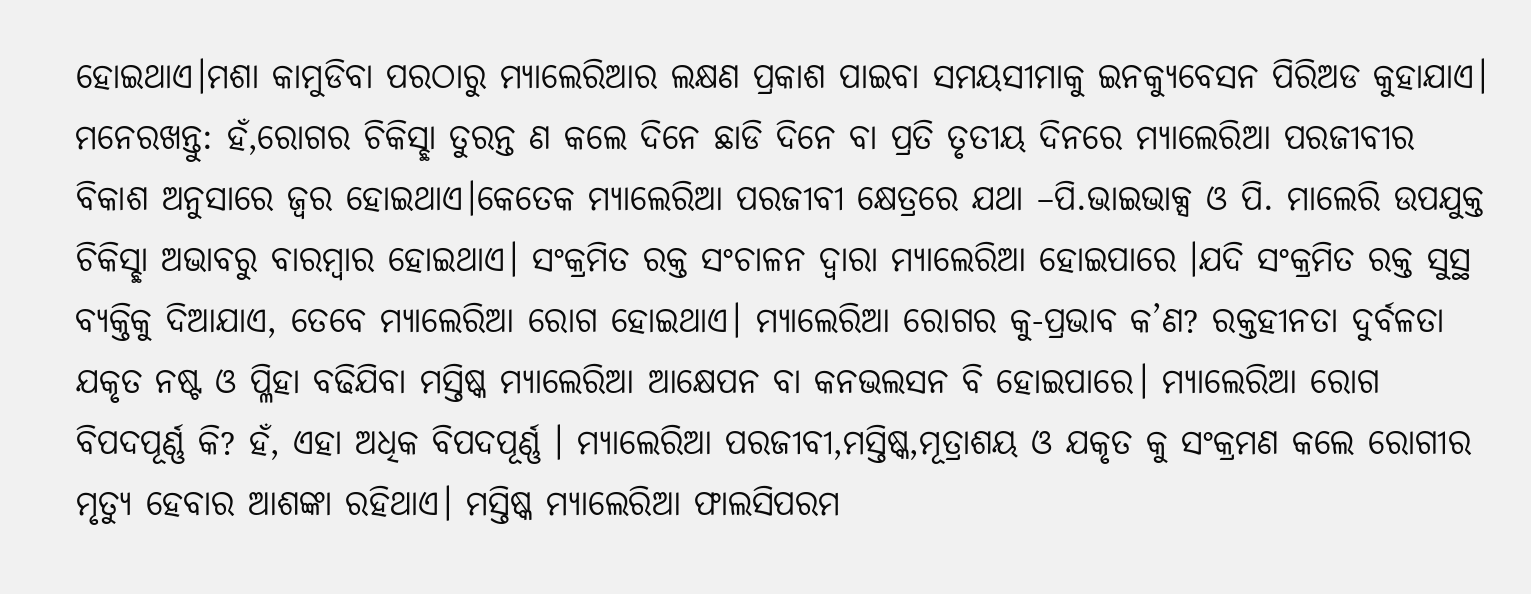ହୋଇଥାଏ।ମଶା କାମୁଡିବା ପରଠାରୁ ମ୍ୟାଲେରିଆର ଲକ୍ଷଣ ପ୍ରକାଶ ପାଇବା ସମୟସୀମାକୁ ଇନକ୍ୟୁବେସନ ପିରିଅଡ କୁହାଯାଏ। ମନେରଖନ୍ତୁ: ହଁ,ରୋଗର ଚିକିସ୍ଛା ତୁରନ୍ତ ଣ କଲେ ଦିନେ ଛାଡି ଦିନେ ବା ପ୍ରତି ତୃତୀୟ ଦିନରେ ମ୍ୟାଲେରିଆ ପରଜୀବୀର ବିକାଶ ଅନୁସାରେ ଜ୍ଵର ହୋଇଥାଏ।କେତେକ ମ୍ୟାଲେରିଆ ପରଜୀବୀ କ୍ଷେତ୍ରରେ ଯଥା –ପି.ଭାଇଭାକ୍ସ ଓ ପି. ମାଲେରି ଉପଯୁକ୍ତ ଚିକିସ୍ଛା ଅଭାବରୁ ବାରମ୍ବାର ହୋଇଥାଏ। ସଂକ୍ରମିତ ରକ୍ତ ସଂଚାଳନ ଦ୍ଵାରା ମ୍ୟାଲେରିଆ ହୋଇପାରେ ।ଯଦି ସଂକ୍ରମିତ ରକ୍ତ ସୁସ୍ଥ ବ୍ୟକ୍ତିକୁ ଦିଆଯାଏ, ତେବେ ମ୍ୟାଲେରିଆ ରୋଗ ହୋଇଥାଏ। ମ୍ୟାଲେରିଆ ରୋଗର କୁ-ପ୍ରଭାବ କ’ଣ? ରକ୍ତହୀନତା ଦୁର୍ବଳତା ଯକୃତ ନଷ୍ଟ ଓ ପ୍ଳିହା ବଢିଯିବା ମସ୍ତିଷ୍କ ମ୍ୟାଲେରିଆ ଆକ୍ଷେପନ ବା କନଭଲସନ ବି ହୋଇପାରେ। ମ୍ୟାଲେରିଆ ରୋଗ ବିପଦପୂର୍ଣ୍ଣ କି? ହଁ, ଏହା ଅଧିକ ବିପଦପୂର୍ଣ୍ଣ । ମ୍ୟାଲେରିଆ ପରଜୀବୀ,ମସ୍ତିଷ୍କ,ମୂତ୍ରାଶୟ ଓ ଯକୃତ କୁ ସଂକ୍ରମଣ କଲେ ରୋଗୀର ମୃତ୍ୟୁ ହେବାର ଆଶଙ୍କା ରହିଥାଏ। ମସ୍ତିଷ୍କ ମ୍ୟାଲେରିଆ ଫାଲସିପରମ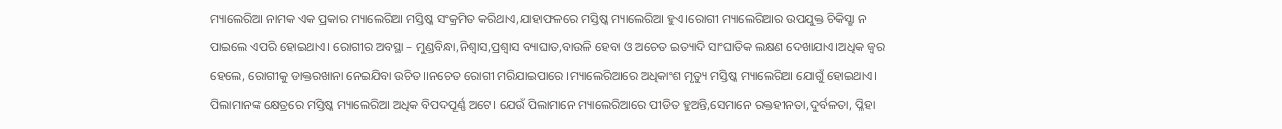ମ୍ୟାଲେରିଆ ନାମକ ଏକ ପ୍ରକାର ମ୍ୟାଲେରିଆ ମସ୍ତିଷ୍କ ସଂକ୍ରମିତ କରିଥାଏ,ଯାହାଫଳରେ ମସ୍ତିଷ୍କ ମ୍ୟାଲେରିଆ ହୁଏ।ରୋଗୀ ମ୍ୟାଲେରିଆର ଉପଯୁକ୍ତ ଚିକିସ୍ଛା ନ ପାଇଲେ ଏପରି ହୋଇଥାଏ। ରୋଗୀର ଅବସ୍ଥା – ମୁଣ୍ଡବିନ୍ଧା,ନିଶ୍ଵାସ,ପ୍ରଶ୍ଵାସ ବ୍ୟାଘାତ,ବାଉଳି ହେବା ଓ ଅଚେତ ଇତ୍ୟାଦି ସାଂଘାତିକ ଲକ୍ଷଣ ଦେଖାଯାଏ।ଅଧିକ ଜ୍ଵର ହେଲେ, ରୋଗୀକୁ ଡାକ୍ତରଖାନା ନେଇଯିବା ଉଚିତ।।ନଚେତ ରୋଗୀ ମରିଯାଇପାରେ ।ମ୍ୟାଲେରିଆରେ ଅଧିକାଂଶ ମୃତ୍ୟୁ ମସ୍ତିଷ୍କ ମ୍ୟାଲେରିଆ ଯୋଗୁଁ ହୋଇଥାଏ। ପିଲାମାନଙ୍କ କ୍ଷେତ୍ରରେ ମସ୍ତିଷ୍କ ମ୍ୟାଲେରିଆ ଅଧିକ ବିପଦପୂର୍ଣ୍ଣ ଅଟେ। ଯେଉଁ ପିଲାମାନେ ମ୍ୟାଲେରିଆରେ ପୀଡିତ ହୁଅନ୍ତି,ସେମାନେ ରକ୍ତହୀନତା,ଦୁର୍ବଳତା, ପ୍ଳିହା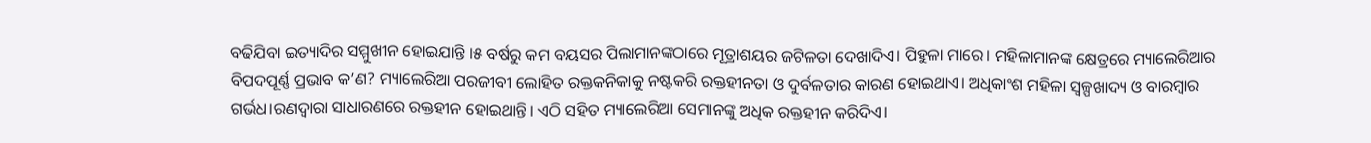ବଢିଯିବା ଇତ୍ୟାଦିର ସମ୍ମୁଖୀନ ହୋଇଯାନ୍ତି ।୫ ବର୍ଷରୁ କମ ବୟସର ପିଲାମାନଙ୍କଠାରେ ମୂତ୍ରାଶୟର ଜଟିଳତା ଦେଖାଦିଏ। ପିହୁଳା ମାରେ। ମହିଳାମାନଙ୍କ କ୍ଷେତ୍ରରେ ମ୍ୟାଲେରିଆର ବିପଦପୂର୍ଣ୍ଣ ପ୍ରଭାବ କ’ଣ? ମ୍ୟାଲେରିଆ ପରଜୀବୀ ଲୋହିତ ରକ୍ତକନିକାକୁ ନଷ୍ଟକରି ରକ୍ତହୀନତା ଓ ଦୁର୍ବଳତାର କାରଣ ହୋଇଥାଏ। ଅଧିକାଂଶ ମହିଳା ସ୍ୱଳ୍ପଖାଦ୍ୟ ଓ ବାରମ୍ବାର ଗର୍ଭଧ।ରଣଦ୍ଵାରା ସାଧାରଣରେ ରକ୍ତହୀନ ହୋଇଥାନ୍ତି। ଏଠି ସହିତ ମ୍ୟାଲେରିଆ ସେମାନଙ୍କୁ ଅଧିକ ରକ୍ତହୀନ କରିଦିଏ।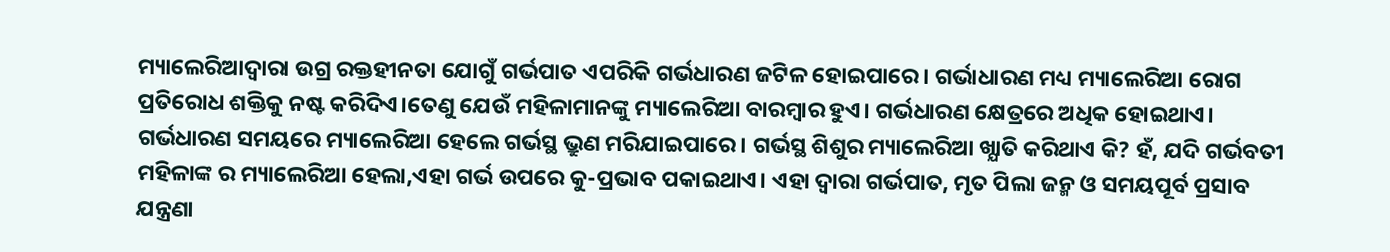ମ୍ୟାଲେରିଆଦ୍ଵାରା ଉଗ୍ର ରକ୍ତହୀନତା ଯୋଗୁଁ ଗର୍ଭପାତ ଏପରିକି ଗର୍ଭଧାରଣ ଜଟିଳ ହୋଇପାରେ। ଗର୍ଭାଧାରଣ ମଧ୍ୟ ମ୍ୟାଲେରିଆ ରୋଗ ପ୍ରତିରୋଧ ଶକ୍ତିକୁ ନଷ୍ଟ କରିଦିଏ।ତେଣୁ ଯେଉଁ ମହିଳାମାନଙ୍କୁ ମ୍ୟାଲେରିଆ ବାରମ୍ବାର ହୁଏ। ଗର୍ଭଧାରଣ କ୍ଷେତ୍ରରେ ଅଧିକ ହୋଇଥାଏ। ଗର୍ଭଧାରଣ ସମୟରେ ମ୍ୟାଲେରିଆ ହେଲେ ଗର୍ଭସ୍ଥ ଭ୍ରୁଣ ମରିଯାଇପାରେ। ଗର୍ଭସ୍ଥ ଶିଶୁର ମ୍ୟାଲେରିଆ ଖ୍ଯାତି କରିଥାଏ କି? ହଁ, ଯଦି ଗର୍ଭବତୀ ମହିଳାଙ୍କ ର ମ୍ୟାଲେରିଆ ହେଲା,ଏହା ଗର୍ଭ ଉପରେ କୁ-ପ୍ରଭାବ ପକାଇଥାଏ। ଏହା ଦ୍ଵାରା ଗର୍ଭପାତ, ମୃତ ପିଲା ଜନ୍ମ ଓ ସମୟପୂର୍ବ ପ୍ରସାବ ଯନ୍ତ୍ରଣା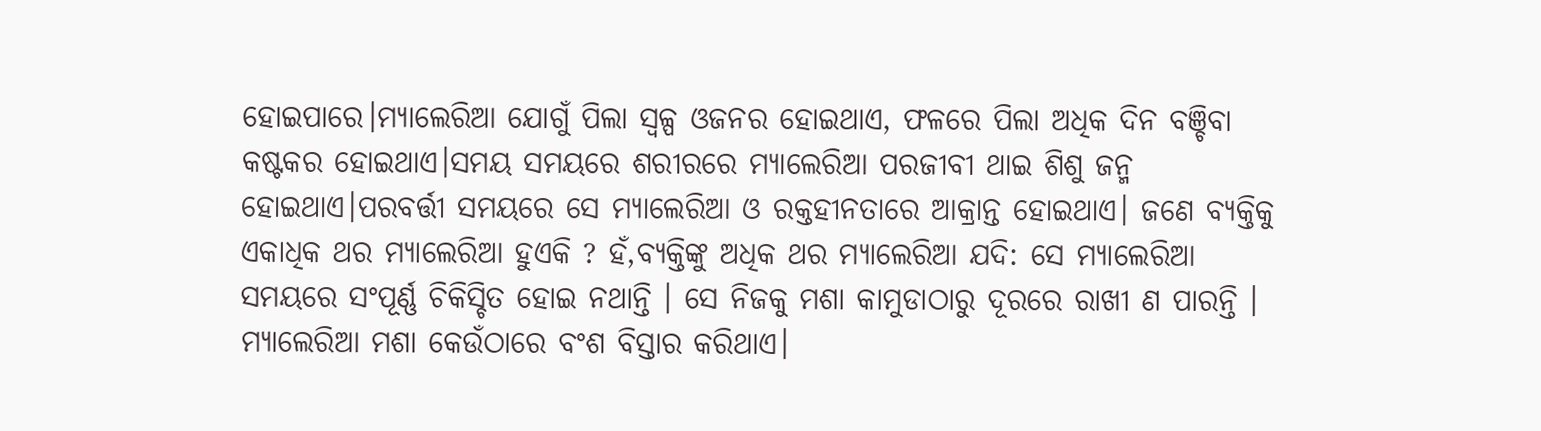ହୋଇପାରେ।ମ୍ୟାଲେରିଆ ଯୋଗୁଁ ପିଲା ସ୍ୱଳ୍ପ ଓଜନର ହୋଇଥାଏ, ଫଳରେ ପିଲା ଅଧିକ ଦିନ ବଞ୍ଚିବା କଷ୍ଟକର ହୋଇଥାଏ।ସମୟ ସମୟରେ ଶରୀରରେ ମ୍ୟାଲେରିଆ ପରଜୀବୀ ଥାଇ ଶିଶୁ ଜନ୍ମ ହୋଇଥାଏ।ପରବର୍ତ୍ତୀ ସମୟରେ ସେ ମ୍ୟାଲେରିଆ ଓ ରକ୍ତହୀନତାରେ ଆକ୍ରାନ୍ତ ହୋଇଥାଏ। ଜଣେ ବ୍ୟକ୍ତିକୁ ଏକାଧିକ ଥର ମ୍ୟାଲେରିଆ ହୁଏକି ? ହଁ,ବ୍ୟକ୍ତିଙ୍କୁ ଅଧିକ ଥର ମ୍ୟାଲେରିଆ ଯଦି: ସେ ମ୍ୟାଲେରିଆ ସମୟରେ ସଂପୂର୍ଣ୍ଣ ଚିକିସ୍ଚିତ ହୋଇ ନଥାନ୍ତି । ସେ ନିଜକୁ ମଶା କାମୁଡାଠାରୁ ଦୂରରେ ରାଖୀ ଣ ପାରନ୍ତି । ମ୍ୟାଲେରିଆ ମଶା କେଉଁଠାରେ ବଂଶ ବିସ୍ତାର କରିଥାଏ।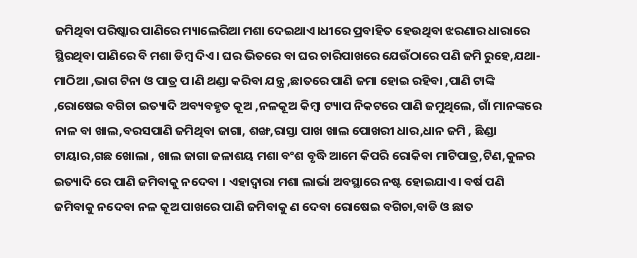ଜମିଥିବା ପରିଷ୍କାର ପାଣିରେ ମ୍ୟାଲେରିଆ ମଶା ଦେଇଥାଏ।ଧୀରେ ପ୍ରବାହିତ ହେଉଥିବା ଝରଣାର ଧାରାରେ ସ୍ଥିରଥିବା ପାଣିରେ ବି ମଶା ଡିମ୍ବ ଦିଏ। ଘର ଭିତରେ ବା ଘର ଚାରିପାଖରେ ଯେଉଁଠାରେ ପଣି ଜମି ରୁହେ,ଯଥା- ମାଠିଆ ,ଭାଗ ଟିନା ଓ ପାତ୍ର ପ।ଣି ଥଣ୍ଡା କରିବା ଯନ୍ତ୍ର ,ଛାତରେ ପାଣି ଜମା ହୋଇ ରହିବା ,ପାଣି ଟାଙ୍କି ,ରୋଷେଇ ବଗିଚା ଇତ୍ୟାଦି ଅବ୍ୟବହୃତ କୂଅ ,ନଳକୂଅ କିମ୍ବା ଟ୍ୟାପ ନିକଟରେ ପାଣି ଜମୁଥିଲେ, ଗାଁ ମାନଙ୍କରେ ନାଳ ବା ଖାଲ,ବରସପାଣି ଜମିଥିବା ଜାଗା, ଶଙ୍ଖ,ରାସ୍ତା ପାଖ ଖାଲ ପୋଖରୀ ଧାର,ଧାନ ଜମି , ଛିଣ୍ଡା ଟାୟାର,ଗଛ ଖୋଲା , ଖାଲ ଜାଗା ଜଳାଶୟ ମଶା ବଂଶ ବୃଦ୍ଧି ଆମେ କିପରି ରୋକିବା ମାଟିପାତ୍ର,ଟିଣ,କୁଳର ଇତ୍ୟାଦି ରେ ପାଣି ଜମିବାକୁ ନଦେବା । ଏହାଦ୍ବାରା ମଶା ଲାର୍ଭା ଅବସ୍ଥାରେ ନଷ୍ଟ ହୋଇଯାଏ। ବର୍ଷ ପଣି ଜମିବାକୁ ନଦେବା ନଳ କୂଅ ପାଖରେ ପାଣି ଜମିବାକୁ ଣ ଦେବା ରୋଷେଇ ବଗିଚା,ବାଡି ଓ ଛାତ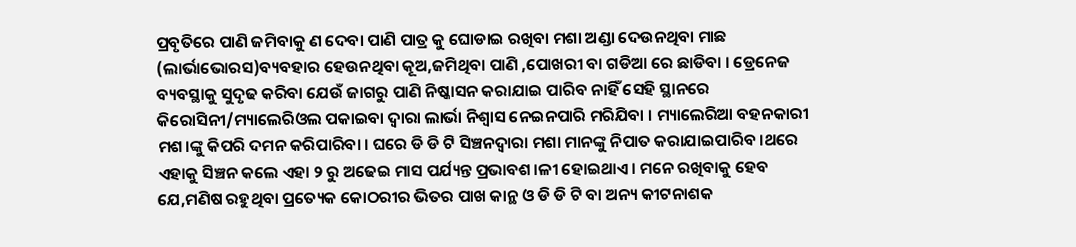ପ୍ରବୃତିରେ ପାଣି ଜମିବାକୁ ଣ ଦେବା ପାଣି ପାତ୍ର କୁ ଘୋଡାଇ ରଖିବା ମଶା ଅଣ୍ଡା ଦେଉନଥିବା ମାଛ (ଲାର୍ଭାଭୋରସ)ବ୍ୟବହାର ହେଉନଥିବା କୂଅ,ଜମିଥିବା ପାଣି ,ପୋଖରୀ ବା ଗଡିଆ ରେ ଛାଡିବା । ଡ୍ରେନେଜ ବ୍ୟବସ୍ଥାକୁ ସୁଦୃଢ କରିବା ଯେଉଁ ଜାଗରୁ ପାଣି ନିଷ୍କାସନ କରାଯାଇ ପାରିବ ନାହିଁ ସେହି ସ୍ଥାନରେ କିରୋସିନୀ/ମ୍ୟାଲେରିଓଲ ପକାଇବା ଦ୍ଵାରା ଲାର୍ଭା ନିଶ୍ଵାସ ନେଇନପାରି ମରିଯିବା । ମ୍ୟାଲେରିଆ ବହନକାରୀ ମଶ।ଙ୍କୁ କିପରି ଦମନ କରିପାରିବା । ଘରେ ଡି ଡି ଟି ସିଞ୍ଚନଦ୍ଵାରା ମଶା ମାନଙ୍କୁ ନିପାତ କରାଯାଇପାରିବ ।ଥରେ ଏହାକୁ ସିଞ୍ଚନ କଲେ ଏହା ୨ ରୁ ଅଢେଇ ମାସ ପର୍ଯ୍ୟନ୍ତ ପ୍ରଭାବଶ।ଳୀ ହୋଇଥାଏ। ମନେ ରଖିବାକୁ ହେବ ଯେ,ମଣିଷ ରହୁଥିବା ପ୍ରତ୍ୟେକ କୋଠରୀର ଭିତର ପାଖ କାନ୍ଥ ଓ ଡି ଡି ଟି ବା ଅନ୍ୟ କୀଟନାଶକ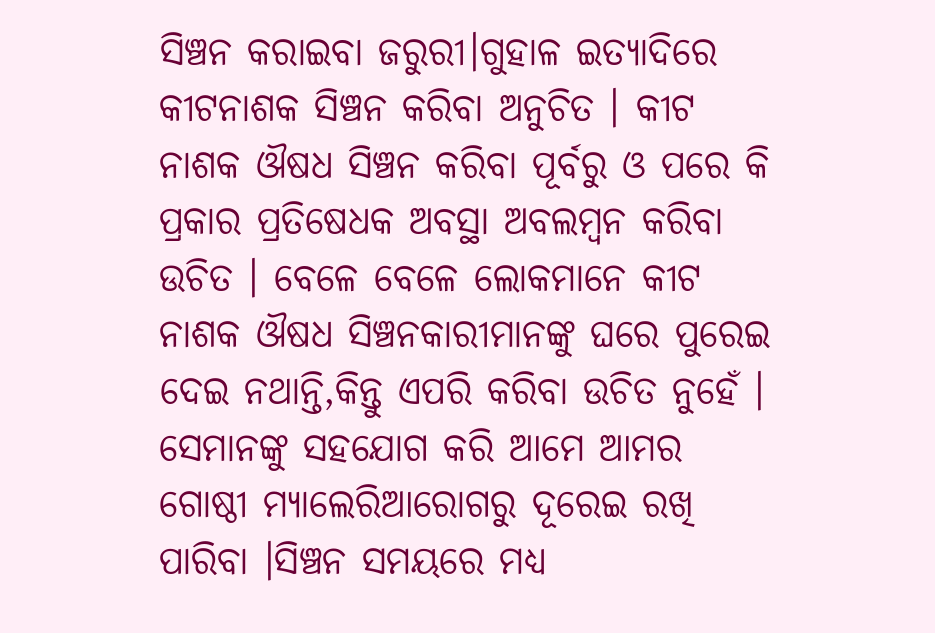ସିଞ୍ଚନ କରାଇବା ଜରୁରୀ।ଗୁହାଳ ଇତ୍ୟାଦିରେ କୀଟନାଶକ ସିଞ୍ଚନ କରିବା ଅନୁଚିତ । କୀଟ ନାଶକ ଔଷଧ ସିଞ୍ଚନ କରିବା ପୂର୍ବରୁ ଓ ପରେ କି ପ୍ରକାର ପ୍ରତିଷେଧକ ଅବସ୍ଥା ଅବଲମ୍ବନ କରିବା ଉଚିତ । ବେଳେ ବେଳେ ଲୋକମାନେ କୀଟ ନାଶକ ଔଷଧ ସିଞ୍ଚନକାରୀମାନଙ୍କୁ ଘରେ ପୁରେଇ ଦେଇ ନଥାନ୍ତି,କିନ୍ତୁ ଏପରି କରିବା ଉଚିତ ନୁହେଁ । ସେମାନଙ୍କୁ ସହଯୋଗ କରି ଆମେ ଆମର ଗୋଷ୍ଠୀ ମ୍ୟାଲେରିଆରୋଗରୁ ଦୂରେଇ ରଖି ପାରିବା ।ସିଞ୍ଚନ ସମୟରେ ମଧ୍ୟ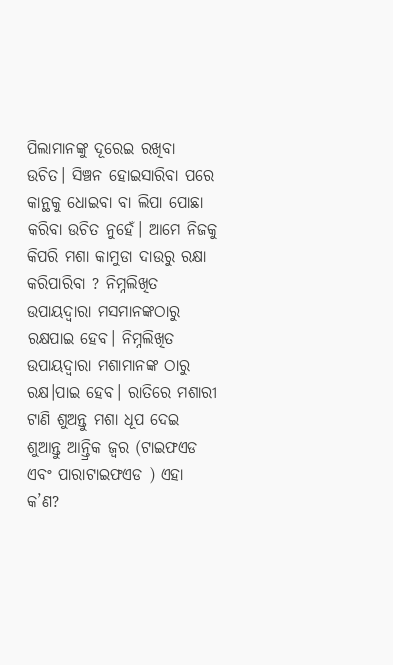ପିଲାମାନଙ୍କୁ ଦୂରେଇ ରଖିବା ଉଚିତ। ସିଞ୍ଚନ ହୋଇସାରିବା ପରେ କାନ୍ଥକୁ ଧୋଇବା ବା ଲିପା ପୋଛା କରିବା ଉଚିତ ନୁହେଁ। ଆମେ ନିଜକୁ କିପରି ମଶା କାମୁଡା ଦାଉରୁ ରକ୍ଷା କରିପାରିବା ? ନିମ୍ନଲିଖିତ ଉପାୟଦ୍ଵାରା ମସମାନଙ୍କଠାରୁ ରକ୍ଷପାଇ ହେବ। ନିମ୍ନଲିଖିତ ଉପାୟଦ୍ଵାରା ମଶାମାନଙ୍କ ଠାରୁ ରକ୍ଷ।ପାଇ ହେବ। ରାତିରେ ମଶାରୀ ଟାଣି ଶୁଅନ୍ତୁ ମଶା ଧୂପ ଦେଇ ଶୁଆନ୍ତୁ ଆନ୍ତ୍ରିକ ଜ୍ଵର (ଟାଇଫଏଡ ଏବଂ ପାରାଟାଇଫଏଡ ) ଏହା କ’ଣ?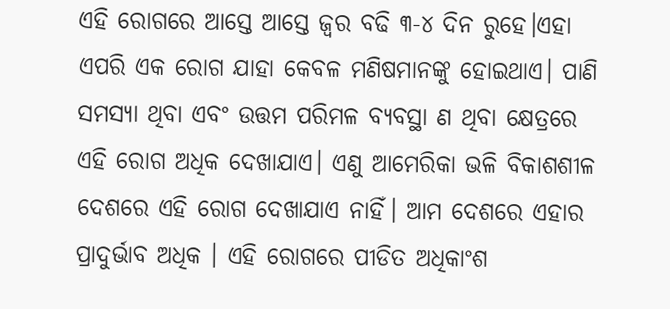ଏହି ରୋଗରେ ଆସ୍ତେ ଆସ୍ତେ ଜ୍ଵର ବଢି ୩-୪ ଦିନ ରୁହେ।ଏହା ଏପରି ଏକ ରୋଗ ଯାହା କେବଳ ମଣିଷମାନଙ୍କୁ ହୋଇଥାଏ। ପାଣି ସମସ୍ୟା ଥିବା ଏବଂ ଉତ୍ତମ ପରିମଳ ବ୍ୟବସ୍ଥା ଣ ଥିବା କ୍ଷେତ୍ରରେ ଏହି ରୋଗ ଅଧିକ ଦେଖାଯାଏ। ଏଣୁ ଆମେରିକା ଭଳି ବିକାଶଶୀଳ ଦେଶରେ ଏହି ରୋଗ ଦେଖାଯାଏ ନାହିଁ। ଆମ ଦେଶରେ ଏହାର ପ୍ରାଦୁର୍ଭାବ ଅଧିକ । ଏହି ରୋଗରେ ପୀଡିତ ଅଧିକାଂଶ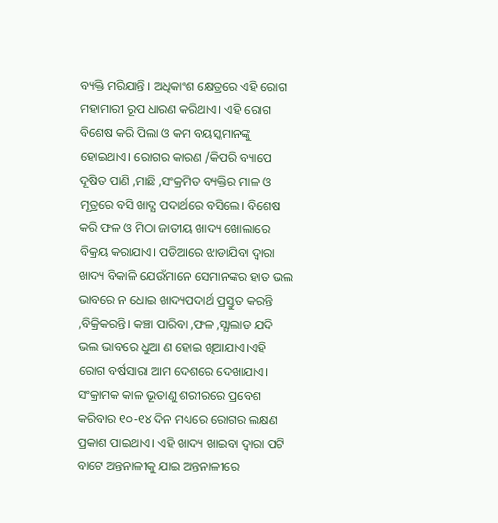ବ୍ୟକ୍ତି ମରିଯାନ୍ତି । ଅଧିକାଂଶ କ୍ଷେତ୍ରରେ ଏହି ରୋଗ ମହାମାରୀ ରୂପ ଧାରଣ କରିଥାଏ। ଏହି ରୋଗ ବିଶେଷ କରି ପିଲା ଓ କମ ବୟସ୍କମାନଙ୍କୁ ହୋଇଥାଏ। ରୋଗର କାରଣ /କିପରି ବ୍ୟାପେ ଦୂଷିତ ପାଣି ,ମାଛି ,ସଂକ୍ରମିତ ବ୍ୟକ୍ତିର ମାଳ ଓ ମୂତ୍ରରେ ବସି ଖାଦ୍ଯ ପଦାର୍ଥରେ ବସିଲେ। ବିଶେଷ କରି ଫଳ ଓ ମିଠା ଜାତୀୟ ଖାଦ୍ୟ ଖୋଲାରେ ବିକ୍ରୟ କରାଯାଏ। ପଡିଆରେ ଝାଡାଯିବା ଦ୍ଵାରା ଖାଦ୍ୟ ବିକାଳି ଯେଉଁମାନେ ସେମାନଙ୍କର ହାତ ଭଲ ଭାବରେ ନ ଧୋଇ ଖାଦ୍ୟପଦାର୍ଥ ପ୍ରସ୍ତୁତ କରନ୍ତି ,ବିକ୍ରିକରନ୍ତି। କଞ୍ଚା ପାରିବା ,ଫଳ ,ସ୍ଯାଲାଡ ଯଦି ଭଲ ଭାବରେ ଧୁଆ ଣ ହୋଇ ଖିଆଯାଏ।ଏହି ରୋଗ ବର୍ଷସାରା ଆମ ଦେଶରେ ଦେଖାଯାଏ। ସଂକ୍ରାମକ କାଳ ଭୂତାଣୁ ଶରୀରରେ ପ୍ରବେଶ କରିବାର ୧୦-୧୪ ଦିନ ମଧ୍ୟରେ ରୋଗର ଲକ୍ଷଣ ପ୍ରକାଶ ପାଇଥାଏ। ଏହି ଖାଦ୍ୟ ଖାଇବା ଦ୍ଵାରା ପଟି ବାଟେ ଅନ୍ତନାଳୀକୁ ଯାଇ ଅନ୍ତନାଳୀରେ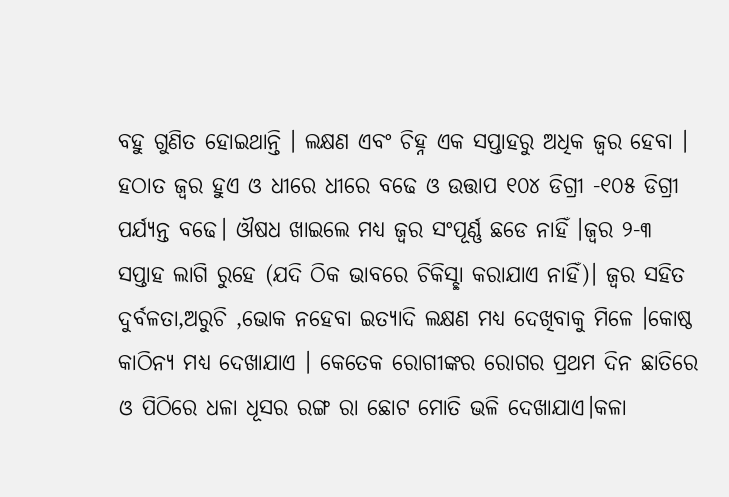ବହୁ ଗୁଣିତ ହୋଇଥାନ୍ତି । ଲକ୍ଷଣ ଏବଂ ଚିହ୍ନ ଏକ ସପ୍ତାହରୁ ଅଧିକ ଜ୍ଵର ହେବା । ହଠାତ ଜ୍ଵର ହୁଏ ଓ ଧୀରେ ଧୀରେ ବଢେ ଓ ଉତ୍ତାପ ୧୦୪ ଡିଗ୍ରୀ -୧୦୫ ଡିଗ୍ରୀ ପର୍ଯ୍ୟନ୍ତ ବଢେ। ଔଷଧ ଖାଇଲେ ମଧ୍ୟ ଜ୍ଵର ସଂପୂର୍ଣ୍ଣ ଛଡେ ନାହିଁ ।ଜ୍ଵର ୨-୩ ସପ୍ତାହ ଲାଗି ରୁହେ (ଯଦି ଠିକ ଭାବରେ ଚିକିସ୍ଛା କରାଯାଏ ନାହିଁ)। ଜ୍ଵର ସହିତ ଦୁର୍ବଳତା,ଅରୁଚି ,ଭୋକ ନହେବା ଇତ୍ୟାଦି ଲକ୍ଷଣ ମଧ୍ୟ ଦେଖିବାକୁ ମିଳେ ।କୋଷ୍ଠ କାଠିନ୍ୟ ମଧ୍ୟ ଦେଖାଯାଏ । କେତେକ ରୋଗୀଙ୍କର ରୋଗର ପ୍ରଥମ ଦିନ ଛାତିରେ ଓ ପିଠିରେ ଧଳା ଧୂସର ରଙ୍ଗ ରା ଛୋଟ ମୋତି ଭଳି ଦେଖାଯାଏ।କଳା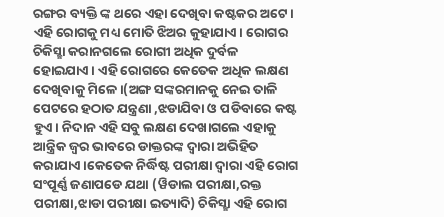ରଙ୍ଗର ବ୍ୟକ୍ତି ଙ୍କ ଥରେ ଏହା ଦେଖିବା କଷ୍ଟକର ଅଟେ । ଏହି ରୋଗକୁ ମଧ୍ୟ ମୋତି ଝିଅର କୁହାଯାଏ। ରୋଗର ଚିକିସ୍ଛା କରାନଗଲେ ରୋଗୀ ଅଧିକ ଦୁର୍ବଳ ହୋଇଯାଏ। ଏହି ରୋଗରେ କେତେକ ଅଧିକ ଲକ୍ଷଣ ଦେଖିବାକୁ ମିଳେ।(ଅଙ୍ଗ ସଙ୍କରମାନକୁ ନେଇ ତାଳି ପେଟରେ ହଠାତ ଯନ୍ତ୍ରଣା ,ଝଡାଯିବା ଓ ପଡିବାରେ କଷ୍ଟ ହୁଏ। ନିଦାନ ଏହି ସବୁ ଲକ୍ଷଣ ଦେଖାଗଲେ ଏହାକୁ ଆନ୍ତ୍ରିକ ଜ୍ଵର ଭାବରେ ଡାକ୍ତରଙ୍କ ଦ୍ଵାରା ଅଭିହିତ କରାଯାଏ।କେତେକ ନିର୍ଦ୍ଧିଷ୍ଟ ପରୀକ୍ଷା ଦ୍ଵାରା ଏହି ରୋଗ ସଂପୂର୍ଣ୍ଣ ଜଣାପଡେ ଯଥା (ୱିଡାଲ ପରୀକ୍ଷା,ରକ୍ତ ପରୀକ୍ଷା,ଝାଡା ପରୀକ୍ଷା ଇତ୍ୟାଦି) ଚିକିସ୍ଛା ଏହି ରୋଗ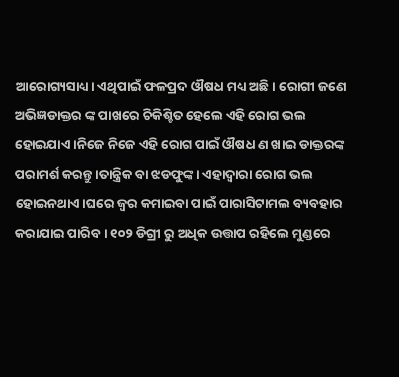ଆରୋଗ୍ୟସାଧ୍ୟ। ଏଥିପାଇଁ ଫଳପ୍ରଦ ଔଷଧ ମଧ୍ୟ ଅଛି । ରୋଗୀ ଜଣେ ଅଭିଜ୍ଞଡାକ୍ତର ଙ୍କ ପାଖରେ ଚିକିଶ୍ଚିତ ହେଲେ ଏହି ରୋଗ ଭଲ ହୋଇଯାଏ ।ନିଜେ ନିଜେ ଏହି ରୋଗ ପାଇଁ ଔଷଧ ଣ ଖାଇ ଡାକ୍ତରଙ୍କ ପରାମର୍ଶ କରନ୍ତୁ ।ତାନ୍ତ୍ରିକ ବା ଝଡଫୁଙ୍କ। ଏହାଦ୍ବାରା ରୋଗ ଭଲ ହୋଇନଥାଏ।ଘରେ ଜ୍ଵର କମାଇବା ପାଇଁ ପାରାସିଟାମଲ ବ୍ୟବହାର କରାଯାଇ ପାରିବ । ୧୦୨ ଡିଗ୍ରୀ ରୁ ଅଧିକ ଉତ୍ତାପ ରହିଲେ ମୁଣ୍ଡରେ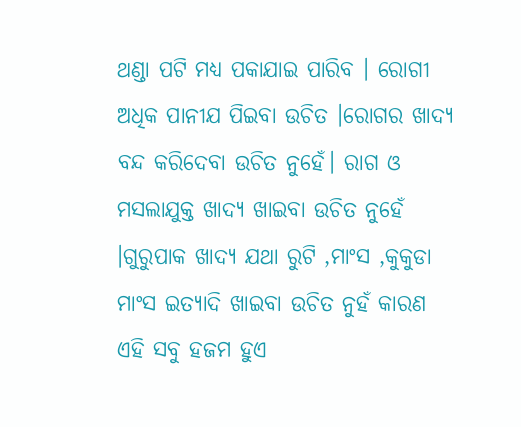ଥଣ୍ଡା ପଟି ମଧ୍ୟ ପକାଯାଇ ପାରିବ । ରୋଗୀ ଅଧିକ ପାନୀଯ ପିଇବା ଉଚିତ ।ରୋଗର ଖାଦ୍ୟ ବନ୍ଦ କରିଦେବା ଉଚିତ ନୁହେଁ। ରାଗ ଓ ମସଲାଯୁକ୍ତ ଖାଦ୍ୟ ଖାଇବା ଉଚିତ ନୁହେଁ ।ଗୁରୁପାକ ଖାଦ୍ୟ ଯଥା ରୁଟି ,ମାଂସ ,କୁକୁଡା ମାଂସ ଇତ୍ୟାଦି ଖାଇବା ଉଚିତ ନୁହଁ କାରଣ ଏହି ସବୁ ହଜମ ହୁଏ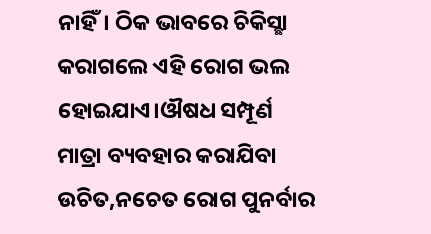ନାହିଁ। ଠିକ ଭାବରେ ଚିକିସ୍ଛା କରାଗଲେ ଏହି ରୋଗ ଭଲ ହୋଇଯାଏ।ଔଷଧ ସମ୍ପୂର୍ଣ ମାତ୍ରା ବ୍ୟବହାର କରାଯିବା ଉଚିତ,ନଚେତ ରୋଗ ପୁନର୍ବାର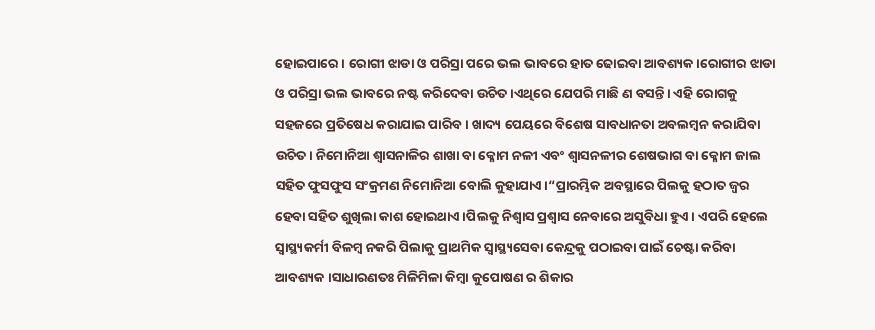ହୋଇପାରେ। ରୋଗୀ ଝାଡା ଓ ପରିସ୍ରା ପରେ ଭଲ ଭାବରେ ହାତ ଢୋଇବା ଆବଶ୍ୟକ।ରୋଗୀର ଝାଡା ଓ ପରିସ୍ରା ଭଲ ଭାବରେ ନଷ୍ଟ କରିଦେବା ଉଚିତ ।ଏଥିରେ ଯେପରି ମାଛି ଣ ବସନ୍ତି। ଏହି ରୋଗକୁ ସହଜରେ ପ୍ରତିଷେଧ କରାଯାଇ ପାରିବ। ଖାଦ୍ୟ ପେୟରେ ବିଶେଷ ସାବଧାନତା ଅବଲମ୍ବନ କରାଯିବା ଉଚିତ। ନିମୋନିଆ ଶ୍ଵାସନାଳିର ଶାଖା ବା କ୍ଳୋମ ନଳୀ ଏବଂ ଶ୍ବାସନଳୀର ଶେଷଭାଗ ବା କ୍ଳୋମ ଜାଲ ସହିତ ଫୁସଫୁସ ସଂକ୍ରମଣ ନିମୋନିଆ ବୋଲି କୁହାଯାଏ।“ପ୍ରାରମ୍ଭିକ ଅବସ୍ଥାରେ ପିଲକୁ ହଠାତ ଜ୍ଵର ହେବା ସହିତ ଶୁଖିଲା କାଶ ହୋଇଥାଏ।ପିଲକୁ ନିଶ୍ଵାସ ପ୍ରଶ୍ଵାସ ନେବାରେ ଅସୁବିଧା ହୁଏ। ଏପରି ହେଲେ ସ୍ୱାସ୍ଥ୍ୟକର୍ମୀ ବିଳମ୍ବ ନକରି ପିଲାକୁ ପ୍ରାଥମିକ ସ୍ୱାସ୍ଥ୍ୟସେବା କେନ୍ଦ୍ରକୁ ପଠାଇବା ପାଇଁ ଚେଷ୍ଟା କରିବା ଆବଶ୍ୟକ ।ସାଧାରଣତଃ ମିଳିମିଳା କିମ୍ବା କୁପୋଷଣ ର ଶିକାର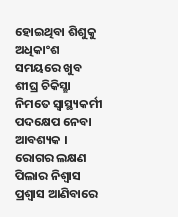ହୋଇଥିବା ଶିଶୁକୁ ଅଧିକାଂଶ ସମୟରେ ଖୁବ ଶୀଘ୍ର ଚିକିସ୍ଛା ନିମତେ ସ୍ୱାସ୍ଥ୍ୟକର୍ମୀ ପଦକ୍ଷେପ ନେବା ଆବଶ୍ୟକ । ରୋଗର ଲକ୍ଷଣ ପିଲାର ନିଶ୍ଵାସ ପ୍ରଶ୍ଵାସ ଆଣିବାରେ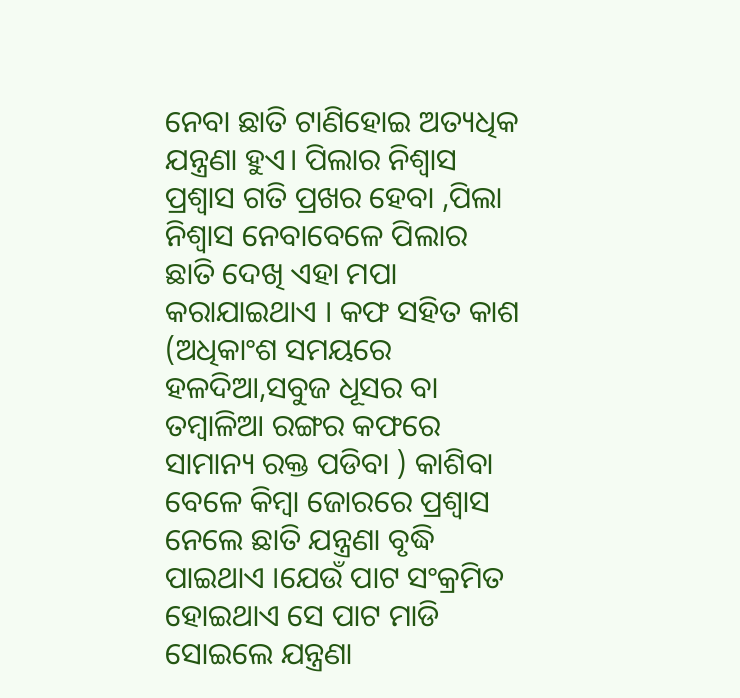ନେବା ଛାତି ଟାଣିହୋଇ ଅତ୍ୟଧିକ ଯନ୍ତ୍ରଣା ହୁଏ। ପିଲାର ନିଶ୍ଵାସ ପ୍ରଶ୍ଵାସ ଗତି ପ୍ରଖର ହେବା ,ପିଲା ନିଶ୍ଵାସ ନେବାବେଳେ ପିଲାର ଛାତି ଦେଖି ଏହା ମପା କରାଯାଇଥାଏ । କଫ ସହିତ କାଶ (ଅଧିକାଂଶ ସମୟରେ ହଳଦିଆ,ସବୁଜ ଧୂସର ବା ତମ୍ବାଳିଆ ରଙ୍ଗର କଫରେ ସାମାନ୍ୟ ରକ୍ତ ପଡିବା ) କାଶିବା ବେଳେ କିମ୍ବା ଜୋରରେ ପ୍ରଶ୍ଵାସ ନେଲେ ଛାତି ଯନ୍ତ୍ରଣା ବୃଦ୍ଧି ପାଇଥାଏ ।ଯେଉଁ ପାଟ ସଂକ୍ରମିତ ହୋଇଥାଏ ସେ ପାଟ ମାଡି ସୋଇଲେ ଯନ୍ତ୍ରଣା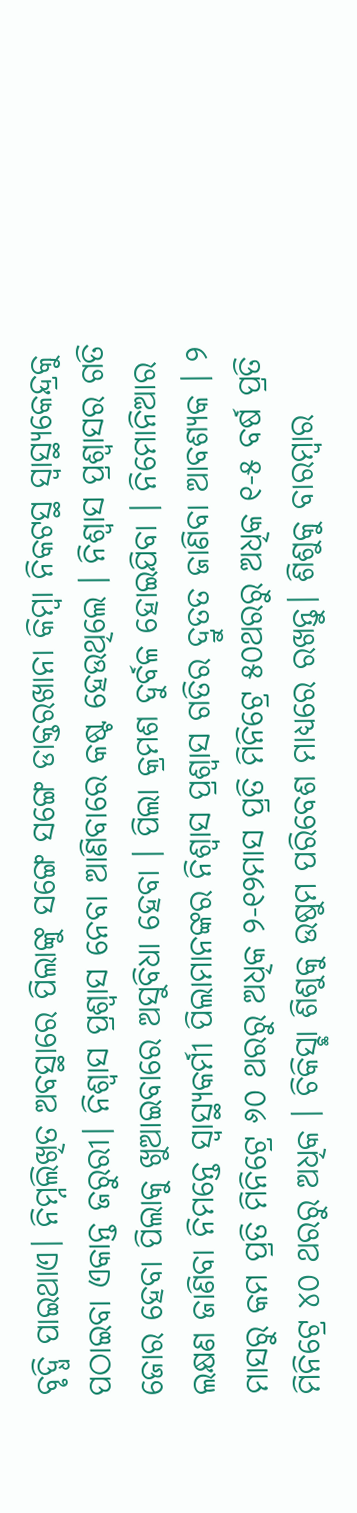ବୃଦ୍ଧି ପାଇଥାଏ। ନିମ୍ନଲିଖିତ ଅବସ୍ଥାରେ ପିଲାଙ୍କୁ ସଙ୍ଗେ ସଙ୍ଗେ ଡାକ୍ତରଖାନା କିମ୍ବା ନିକଟସ୍ଥ ସ୍ୱାସ୍ଥ୍ୟକେନ୍ଦ୍ରକୁ ପଠାଇବା ଏକାନ୍ତ ଜରୁରୀ। ନିଶ୍ଵାସ ପ୍ରଶ୍ଵାସ ନେବା ଆଣିବାରେ କଷ୍ଟ ହେଉଥିଲେ । ନିଶ୍ଵାସ ପ୍ରଶ୍ଵାସର ଗତି ଜୋର ହେବା ପିଲାକୁ ଖୁଆଇବାରେ ଅସୁବିଧା ହେବା । ପିଲା କ୍ରମଶ ଦୁର୍ବଳ ହୋଇଯିବା । ନିମୋନିଆର ଲକ୍ଷଣ ଜାଣିବା ନିମନ୍ତେ ସ୍ୱାସ୍ଥ୍ୟକର୍ମୀ ପିଲାମାନଙ୍କର ନିଶ୍ଵାସ ପ୍ରଶ୍ଵାସ ଗତିର ଦ୍ରୁତତ ଜାଣିବା ଆବଶ୍ୟକ । ୨ ମାସରୁ କମ ପ୍ରତି ମିନିଟ୍ରେ ୬୦ ଥରରୁ ଅଧିକ ୨-୧୨ମାସ ପ୍ରତି ମିନିଟ୍ରେ ୫୦ଥରରୁ ଅଧିକ ୧-୫ ବର୍ଷ ପ୍ରତି ମିନିଟ୍ରେ ୪୦ ଥରରୁ ଅଧିକ । ଚିକିସ୍ଛା ଶିଶୁକୁ ଉଷୁମ ପରିବେଶ ମାଧ୍ୟରେ ରଖନ୍ତୁ। ଶିଶୁକୁ ବାରମ୍ବାର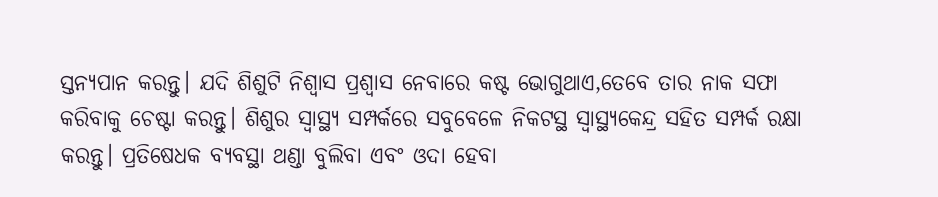ସ୍ତନ୍ୟପାନ କରନ୍ତୁ। ଯଦି ଶିଶୁଟି ନିଶ୍ଵାସ ପ୍ରଶ୍ଵାସ ନେବାରେ କଷ୍ଟ ଭୋଗୁଥାଏ,ତେବେ ତାର ନାକ ସଫା କରିବାକୁ ଚେଷ୍ଟା କରନ୍ତୁ। ଶିଶୁର ସ୍ୱାସ୍ଥ୍ୟ ସମ୍ପର୍କରେ ସବୁବେଳେ ନିକଟସ୍ଥ ସ୍ବାସ୍ଥ୍ୟକେନ୍ଦ୍ର ସହିତ ସମ୍ପର୍କ ରକ୍ଷା କରନ୍ତୁ। ପ୍ରତିଷେଧକ ବ୍ୟବସ୍ଥା ଥଣ୍ଡା ବୁଲିବା ଏବଂ ଓଦା ହେବା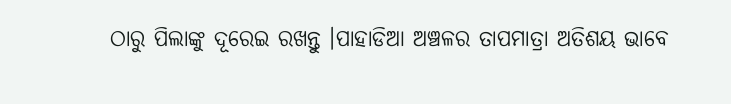ଠାରୁ ପିଲାଙ୍କୁ ଦୂରେଇ ରଖନ୍ତୁ ।ପାହାଡିଆ ଅଞ୍ଚଳର ତାପମାତ୍ରା ଅତିଶୟ ଭାବେ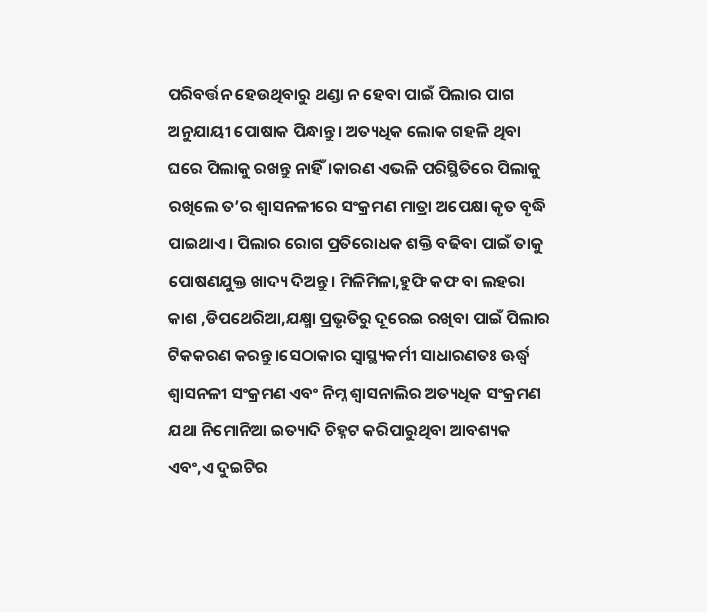ପରିବର୍ତ୍ତନ ହେଉଥିବାରୁ ଥଣ୍ଡା ନ ହେବା ପାଇଁ ପିଲାର ପାଗ ଅନୁଯାୟୀ ପୋଷାକ ପିନ୍ଧାନ୍ତୁ। ଅତ୍ୟଧିକ ଲୋକ ଗହଳି ଥିବା ଘରେ ପିଲାକୁ ରଖନ୍ତୁ ନାହିଁ।କାରଣ ଏଭଳି ପରିସ୍ଥିତିରେ ପିଲାକୁ ରଖିଲେ ତ’ର ଶ୍ଵାସନଳୀରେ ସଂକ୍ରମଣ ମାତ୍ରା ଅପେକ୍ଷା କୃତ ବୃଦ୍ଧି ପାଇଥାଏ। ପିଲାର ରୋଗ ପ୍ରତିରୋଧକ ଶକ୍ତି ବଢିବା ପାଇଁ ତାକୁ ପୋଷଣଯୁକ୍ତ ଖାଦ୍ୟ ଦିଅନ୍ତୁ। ମିଳିମିଳା,ହୁଫି କଫ ବା ଲହରା କାଶ ,ଡିପଥେରିଆ,ଯକ୍ଷ୍ମା ପ୍ରଭୃତିରୁ ଦୂରେଇ ରଖିବା ପାଇଁ ପିଲାର ଟିକକରଣ କରନ୍ତୁ।ସେଠାକାର ସ୍ୱାସ୍ଥ୍ୟକର୍ମୀ ସାଧାରଣତଃ ଊର୍ଦ୍ଧ୍ଵ ଶ୍ଵାସନଳୀ ସଂକ୍ରମଣ ଏବଂ ନିମ୍ନ ଶ୍ବାସନାଲିର ଅତ୍ୟଧିକ ସଂକ୍ରମଣ ଯଥା ନିମୋନିଆ ଇତ୍ୟାଦି ଚିହ୍ନଟ କରିପାରୁଥିବା ଆବଶ୍ୟକ ଏବଂ,ଏ ଦୁଇଟିର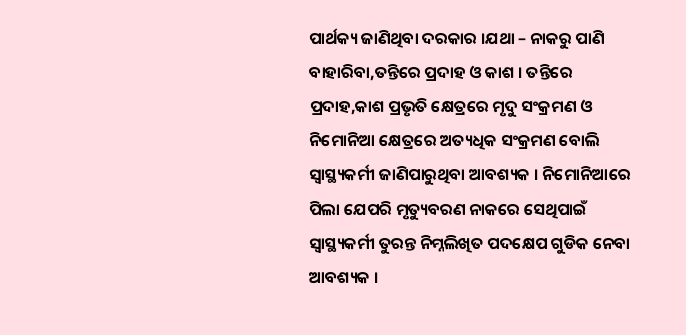ପାର୍ଥକ୍ୟ ଜାଣିଥିବା ଦରକାର ।ଯଥା – ନାକରୁ ପାଣି ବାହାରିବା,ତନ୍ତିରେ ପ୍ରଦାହ ଓ କାଶ । ତନ୍ତିରେ ପ୍ରଦାହ,କାଶ ପ୍ରଭୃତି କ୍ଷେତ୍ରରେ ମୃଦୁ ସଂକ୍ରମଣ ଓ ନିମୋନିଆ କ୍ଷେତ୍ରରେ ଅତ୍ୟଧିକ ସଂକ୍ରମଣ ବୋଲି ସ୍ୱାସ୍ଥ୍ୟକର୍ମୀ ଜାଣିପାରୁଥିବା ଆବଶ୍ୟକ । ନିମୋନିଆରେ ପିଲା ଯେପରି ମୃତ୍ୟୁବରଣ ନାକରେ ସେଥିପାଇଁ ସ୍ୱାସ୍ଥ୍ୟକର୍ମୀ ତୁରନ୍ତ ନିମ୍ନଲିଖିତ ପଦକ୍ଷେପ ଗୁଡିକ ନେବା ଆବଶ୍ୟକ ।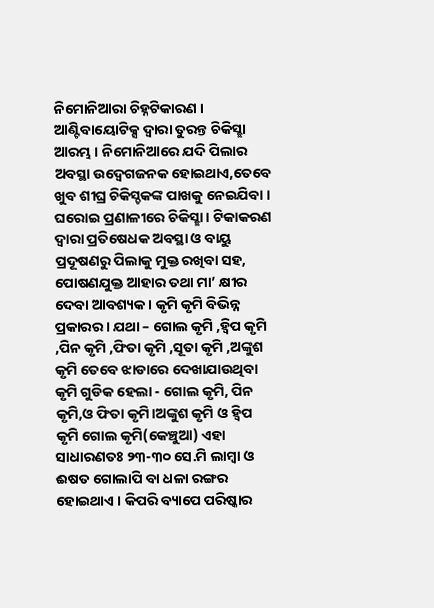ନିମୋନିଆରା ଚିହ୍ନଟିକାରଣ । ଆଣ୍ଟିବାୟୋଟିକ୍ସ ଦ୍ଵାରା ତୁରନ୍ତ ଚିକିସ୍ଛା ଆରମ୍ଭ । ନିମୋନିଆରେ ଯଦି ପିଲାର ଅବସ୍ଥା ଉଦ୍ବେଗଜନକ ହୋଇଥାଏ,ତେବେ ଖୁବ ଶୀଘ୍ର ଚିକିସ୍ଚକଙ୍କ ପାଖକୁ ନେଇଯିବା । ଘରୋଇ ପ୍ରଣାଳୀରେ ଚିକିସ୍ଛା । ଟିକାକରଣ ଦ୍ଵାରା ପ୍ରତିଷେଧକ ଅବସ୍ଥା ଓ ବାୟୁ ପ୍ରଦୂଷଣରୁ ପିଲାକୁ ମୁକ୍ତ ରଖିବା ସହ, ପୋଷଣଯୁକ୍ତ ଆହାର ତଥା ମା’ କ୍ଷୀର ଦେବା ଆବଶ୍ୟକ । କୃମି କୃମି ବିଭିନ୍ନ ପ୍ରକାରର । ଯଥା – ଗୋଲ କୃମି ,ହ୍ଵିପ କୃମି ,ପିନ କୃମି ,ଫିତା କୃମି ,ସୂତା କୃମି ,ଅଙ୍କୁଶ କୃମି ତେବେ ଝାଡାରେ ଦେଖାଯାଉଥିବା କୃମି ଗୁଡିକ ହେଲା - ଗୋଲ କୃମି, ପିନ କୃମି,ଓ ଫିତା କୃମି।ଅଙ୍କୁଶ କୃମି ଓ ହ୍ଵିପ କୃମି ଗୋଲ କୃମି(କେଞ୍ଚୁଆ) ଏହା ସାଧାରଣତଃ ୨୩-୩୦ ସେ.ମି ଲାମ୍ବା ଓ ଈଷତ ଗୋଲାପି ବା ଧଳା ରଙ୍ଗର ହୋଇଥାଏ । କିପରି ବ୍ୟାପେ ପରିଷ୍କାର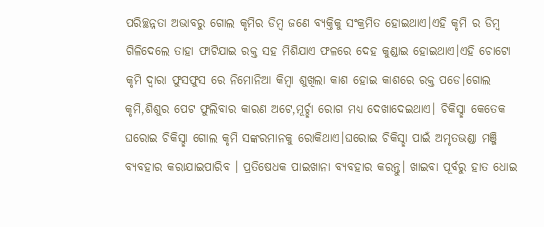ପରିଚ୍ଛନ୍ନତା ଅଭାବରୁ ଗୋଲ କୃମିର ଡିମ୍ବ ଜଣେ ବ୍ୟକ୍ତିକୁ ସଂକ୍ରମିତ ହୋଇଥାଏ।ଏହି କୃମି ର ଡିମ୍ବ ଗିଳିଦେଲେ ତାହା ଫାଟିଯାଇ ରକ୍ତ ସହ ମିଶିଯାଏ ଫଳରେ ଦେହ କୁଣ୍ଡାଇ ହୋଇଥାଏ।ଏହି ଚୋଟୋ କୃମି ଦ୍ଵାରା ଫୁସଫୁସ ରେ ନିମୋନିଆ କିମ୍ବା ଶୁଖିଲା କାଶ ହୋଇ କାଶରେ ରକ୍ତ ପଡେ।ଗୋଲ କୃମି,ଶିଶୁର ପେଟ ଫୁଲିବାର କାରଣ ଅଟେ,ମୂର୍ଚ୍ଛା ରୋଗ ମଧ୍ୟ ଦେଖାଦେଇଥାଏ। ଚିକିସ୍ଛା କେତେକ ଘରୋଇ ଚିକିସ୍ଛା ଗୋଲ କୃମି ସଙ୍କରମାନକୁ ରୋକିଥାଏ।ଘରୋଇ ଚିକିସ୍ଛା ପାଇଁ ଅମୃତଭଣ୍ଡା ମଞ୍ଜି ବ୍ୟବହାର କରାଯାଇପାରିବ । ପ୍ରତିଷେଧକ ପାଇଖାନା ବ୍ୟବହାର କରନ୍ତୁ। ଖାଇବା ପୂର୍ବରୁ ହାତ ଧୋଇ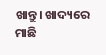ଖାନ୍ତୁ। ଖାଦ୍ୟରେ ମାଛି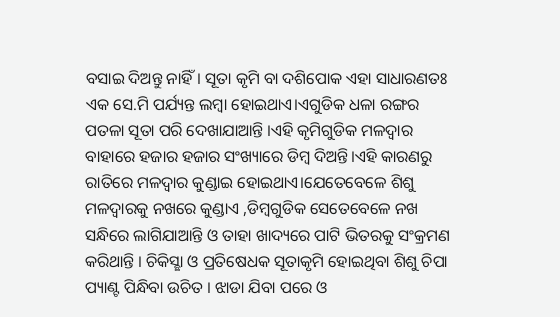ବସାଇ ଦିଅନ୍ତୁ ନାହିଁ। ସୂତା କୃମି ବା ଦଶିପୋକ ଏହା ସାଧାରଣତଃ ଏକ ସେ.ମି ପର୍ଯ୍ୟନ୍ତ ଲମ୍ବା ହୋଇଥାଏ।ଏଗୁଡିକ ଧଳା ରଙ୍ଗର ପତଳା ସୂତା ପରି ଦେଖାଯାଆନ୍ତି ।ଏହି କୃମିଗୁଡିକ ମଳଦ୍ଵାର ବାହାରେ ହଜାର ହଜାର ସଂଖ୍ୟାରେ ଡିମ୍ବ ଦିଅନ୍ତି।ଏହି କାରଣରୁ ରାତିରେ ମଳଦ୍ଵାର କୁଣ୍ଡାଇ ହୋଇଥାଏ।ଯେତେବେଳେ ଶିଶୁ ମଳଦ୍ଵାରକୁ ନଖରେ କୁଣ୍ଡାଏ ,ଡିମ୍ବଗୁଡିକ ସେତେବେଳେ ନଖ ସନ୍ଧିରେ ଲାଗିଯାଆନ୍ତି ଓ ତାହା ଖାଦ୍ୟରେ ପାଟି ଭିତରକୁ ସଂକ୍ରମଣ କରିଥାନ୍ତି । ଚିକିସ୍ଛା ଓ ପ୍ରତିଷେଧକ ସୂତାକୃମି ହୋଇଥିବା ଶିଶୁ ଚିପା ପ୍ୟାଣ୍ଟ ପିନ୍ଧିବା ଉଚିତ । ଝାଡା ଯିବା ପରେ ଓ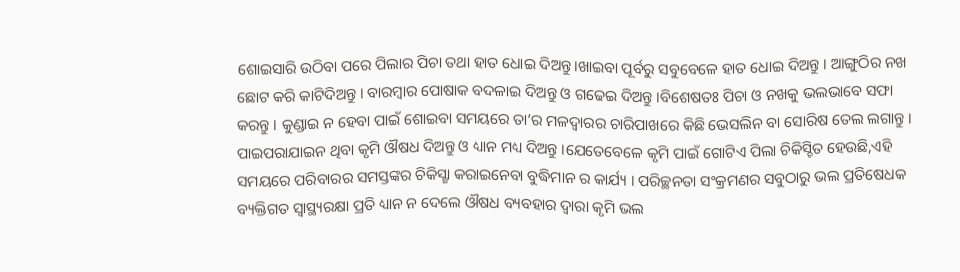ଶୋଇସାରି ଉଠିବା ପରେ ପିଲାର ପିଚା ତଥା ହାତ ଧୋଇ ଦିଅନ୍ତୁ।ଖାଇବା ପୂର୍ବରୁ ସବୁବେଳେ ହାତ ଧୋଇ ଦିଅନ୍ତୁ । ଆଙ୍ଗୁଠିର ନଖ ଛୋଟ କରି କାଟିଦିଅନ୍ତୁ । ବାରମ୍ବାର ପୋଷାକ ବଦଳାଇ ଦିଅନ୍ତୁ ଓ ଗଢେଇ ଦିଅନ୍ତୁ ।ବିଶେଷତଃ ପିଚା ଓ ନଖକୁ ଭଲଭାବେ ସଫା କରନ୍ତୁ । କୁଣ୍ଡାଇ ନ ହେବା ପାଇଁ ଶୋଇବା ସମୟରେ ତା’ର ମଳଦ୍ଵାରର ଚାରିପାଖରେ କିଛି ଭେସଲିନ ବା ସୋରିଷ ତେଲ ଲଗାନ୍ତୁ । ପାଇପରାଯାଇନ ଥିବା କୃମି ଔଷଧ ଦିଅନ୍ତୁ ଓ ଧ୍ୟାନ ମଧ୍ୟ ଦିଅନ୍ତୁ ।ଯେତେବେଳେ କୃମି ପାଇଁ ଗୋଟିଏ ପିଲା ଚିକିସ୍ଚିତ ହେଉଛି,ଏହି ସମୟରେ ପରିବାରର ସମସ୍ତଙ୍କର ଚିକିସ୍ଛା କରାଇନେବା ବୁଦ୍ଧିମାନ ର କାର୍ଯ୍ୟ । ପରିଚ୍ଛନତା ସଂକ୍ରମଣର ସବୁଠାରୁ ଭଲ ପ୍ରତିଷେଧକ ବ୍ୟକ୍ତିଗତ ସ୍ୱାସ୍ଥ୍ୟରକ୍ଷା ପ୍ରତି ଧ୍ୟାନ ନ ଦେଲେ ଔଷଧ ବ୍ୟବହାର ଦ୍ଵାରା କୃମି ଭଲ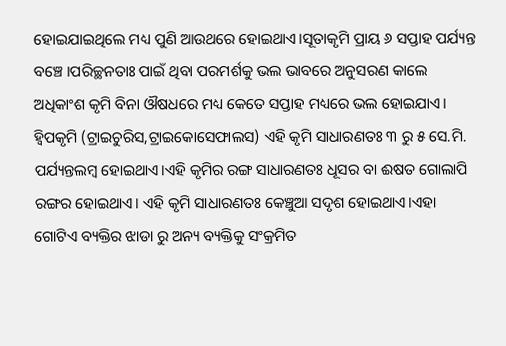ହୋଇଯାଇଥିଲେ ମଧ୍ୟ ପୁଣି ଆଉଥରେ ହୋଇଥାଏ।ସୂତାକୃମି ପ୍ରାୟ ୬ ସପ୍ତାହ ପର୍ଯ୍ୟନ୍ତ ବଞ୍ଚେ ।ପରିଚ୍ଛନତାଃ ପାଇଁ ଥିବା ପରମର୍ଶକୁ ଭଲ ଭାବରେ ଅନୁସରଣ କାଲେ ଅଧିକାଂଶ କୃମି ବିନା ଔଷଧରେ ମଧ୍ୟ କେତେ ସପ୍ତାହ ମଧ୍ୟରେ ଭଲ ହୋଇଯାଏ। ହ୍ଵିପକୃମି (ଟ୍ରାଇଚୁରିସ,ଟ୍ରାଇକୋସେଫାଲସ) ଏହି କୃମି ସାଧାରଣତଃ ୩ ରୁ ୫ ସେ.ମି. ପର୍ଯ୍ୟନ୍ତଲମ୍ବ ହୋଇଥାଏ।ଏହି କୃମିର ରଙ୍ଗ ସାଧାରଣତଃ ଧୂସର ବା ଈଷତ ଗୋଲାପି ରଙ୍ଗର ହୋଇଥାଏ। ଏହି କୃମି ସାଧାରଣତଃ କେଞ୍ଚୁଆ ସଦୃଶ ହୋଇଥାଏ।ଏହା ଗୋଟିଏ ବ୍ୟକ୍ତିର ଝାଡା ରୁ ଅନ୍ୟ ବ୍ୟକ୍ତିକୁ ସଂକ୍ରମିତ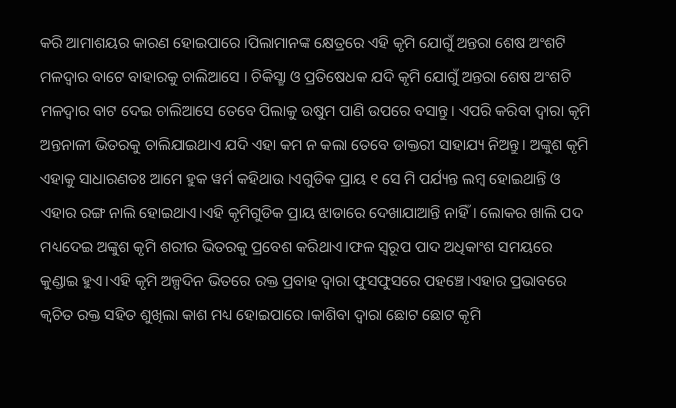କରି ଆମାଶୟର କାରଣ ହୋଇପାରେ ।ପିଲାମାନଙ୍କ କ୍ଷେତ୍ରରେ ଏହି କୃମି ଯୋଗୁଁ ଅନ୍ତରା ଶେଷ ଅଂଶଟି ମଳଦ୍ଵାର ବାଟେ ବାହାରକୁ ଚାଲିଆସେ । ଚିକିସ୍ଛା ଓ ପ୍ରତିଷେଧକ ଯଦି କୃମି ଯୋଗୁଁ ଅନ୍ତରା ଶେଷ ଅଂଶଟି ମଳଦ୍ଵାର ବାଟ ଦେଇ ଚାଲିଆସେ ତେବେ ପିଲାକୁ ଉଷୁମ ପାଣି ଉପରେ ବସାନ୍ତୁ। ଏପରି କରିବା ଦ୍ଵାରା କୃମି ଅନ୍ତନାଳୀ ଭିତରକୁ ଚାଲିଯାଇଥାଏ ଯଦି ଏହା କମ ନ କଲା ତେବେ ଡାକ୍ତରୀ ସାହାଯ୍ୟ ନିଅନ୍ତୁ। ଅଙ୍କୁଶ କୃମି ଏହାକୁ ସାଧାରଣତଃ ଆମେ ହୁକ ୱର୍ମ କହିଥାଉ ।ଏଗୁଡିକ ପ୍ରାୟ ୧ ସେ ମି ପର୍ଯ୍ୟନ୍ତ ଲମ୍ବ ହୋଇଥାନ୍ତି ଓ ଏହାର ରଙ୍ଗ ନାଲି ହୋଇଥାଏ।ଏହି କୃମିଗୁଡିକ ପ୍ରାୟ ଝାଡାରେ ଦେଖାଯାଆନ୍ତି ନାହିଁ। ଲୋକର ଖାଲି ପଦ ମଧ୍ୟଦେଇ ଅଙ୍କୁଶ କୃମି ଶରୀର ଭିତରକୁ ପ୍ରବେଶ କରିଥାଏ।ଫଳ ସ୍ୱରୂପ ପାଦ ଅଧିକାଂଶ ସମୟରେ କୁଣ୍ଡାଇ ହୁଏ।ଏହି କୃମି ଅଳ୍ପଦିନ ଭିତରେ ରକ୍ତ ପ୍ରବାହ ଦ୍ଵାରା ଫୁସଫୁସରେ ପହଞ୍ଚେ।ଏହାର ପ୍ରଭାବରେ କ୍ଵଚିତ ରକ୍ତ ସହିତ ଶୁଖିଲା କାଶ ମଧ୍ୟ ହୋଇପାରେ ।କାଶିବା ଦ୍ଵାରା ଛୋଟ ଛୋଟ କୃମି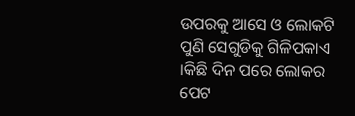ଉପରକୁ ଆସେ ଓ ଲୋକଟି ପୁଣି ସେଗୁଡିକୁ ଗିଳିପକାଏ ।କିଛି ଦିନ ପରେ ଲୋକର ପେଟ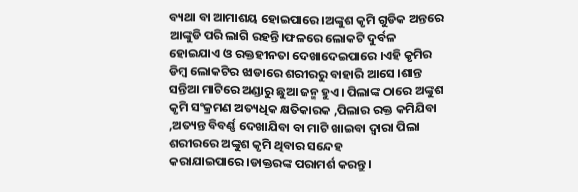ବ୍ୟଥା ବା ଆମାଶୟ ହୋଇପାରେ ।ଅଙ୍କୁଶ କୃମି ଗୁଡିକ ଅନ୍ତରେ ଆଙ୍କୁଡି ପରି ଲାଗି ରହନ୍ତି।ଫଳରେ ଲୋକଟି ଦୁର୍ବଳ ହୋଇଯାଏ ଓ ରକ୍ତହୀନତା ଦେଖାଦେଇପାରେ ।ଏହି କୃମିର ଡିମ୍ବ ଲୋକଟିର ଝାଡାରେ ଶରୀରରୁ ବାହାରି ଆସେ ।ଶାନ୍ତ ସନ୍ତିଆ ମାଟିରେ ଅଣ୍ଡାରୁ ଛୁଆ ଜନ୍ମ ହୁଏ। ପିଲାଙ୍କ ଠାରେ ଅଙ୍କୁଶ କୃମି ସଂକ୍ରମଣ ଅତ୍ୟଧିକ କ୍ଷତିକାରକ ,ପିଲାର ରକ୍ତ କମିଯିବା ,ଅତ୍ୟନ୍ତ ବିବର୍ଣ୍ଣ ଦେଖାଯିବା ବା ମାଟି ଖାଇବା ଦ୍ଵାରା ପିଲା ଶରୀରରେ ଅଙ୍କୁଶ କୃମି ଥିବାର ସନ୍ଦେହ କରାଯାଇପାରେ।ଡାକ୍ତରଙ୍କ ପରାମର୍ଶ କରନ୍ତୁ।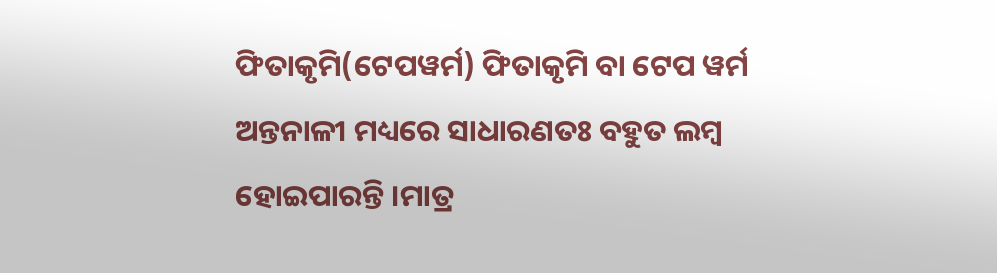ଫିତାକୃମି(ଟେପୱର୍ମ) ଫିତାକୃମି ବା ଟେପ ୱର୍ମ ଅନ୍ତନାଳୀ ମଧ୍ୟରେ ସାଧାରଣତଃ ବହୁତ ଲମ୍ବ ହୋଇପାରନ୍ତି ।ମାତ୍ର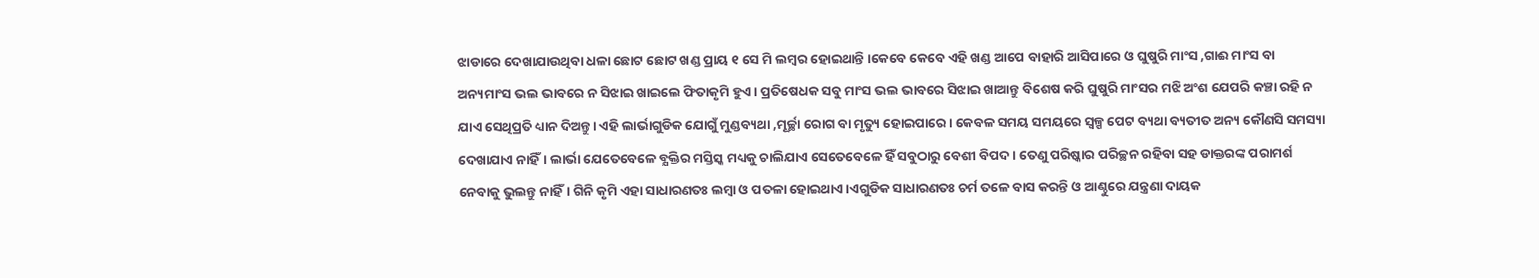ଝାଡାରେ ଦେଖାଯାଉଥିବା ଧଳା ଛୋଟ ଛୋଟ ଖଣ୍ଡ ପ୍ରାୟ ୧ ସେ ମି ଲମ୍ବର ହୋଇଥାନ୍ତି ।କେବେ କେବେ ଏହି ଖଣ୍ଡ ଆପେ ବାହାରି ଆସିପାରେ ଓ ଘୁଷୁରି ମାଂସ ,ଗାଈ ମାଂସ ବା ଅନ୍ୟମାଂସ ଭଲ ଭାବରେ ନ ସିଝାଇ ଖାଇଲେ ଫିତାକୃମି ହୁଏ। ପ୍ରତିଷେଧକ ସବୁ ମାଂସ ଭଲ ଭାବରେ ସିଝାଇ ଖାଆନ୍ତୁ ବିଶେଷ କରି ଘୁଷୁରି ମାଂସର ମଝି ଅଂଶ ଯେପରି କଞ୍ଚା ରହି ନ ଯାଏ ସେଥିପ୍ରତି ଧ୍ୟାନ ଦିଅନ୍ତୁ। ଏହି ଲାର୍ଭାଗୁଡିକ ଯୋଗୁଁ ମୁଣ୍ଡବ୍ୟଥା ,ମୂର୍ଚ୍ଛା ରୋଗ ବା ମୃତ୍ୟୁ ହୋଇପାରେ। କେବଳ ସମୟ ସମୟରେ ସ୍ୱଳ୍ପ ପେଟ ବ୍ୟଥା ବ୍ୟତୀତ ଅନ୍ୟ କୌଣସି ସମସ୍ୟା ଦେଖାଯାଏ ନାହିଁ। ଲାର୍ଭା ଯେତେବେଳେ ବ୍ଯକ୍ତିର ମସ୍ତିସ୍କ ମଧ୍ୟକୁ ଚାଲିଯାଏ ସେତେବେଳେ ହିଁ ସବୁଠାରୁ ବେଶୀ ବିପଦ। ତେଣୁ ପରିଷ୍କାର ପରିଚ୍ଛନ ରହିବା ସହ ଡାକ୍ତରଙ୍କ ପରାମର୍ଶ ନେବାକୁ ଭୁଲନ୍ତୁ ନାହିଁ। ଗିନି କୃମି ଏହା ସାଧାରଣତଃ ଲମ୍ବା ଓ ପତଳା ହୋଇଥାଏ।ଏଗୁଡିକ ସାଧାରଣତଃ ଚର୍ମ ତଳେ ବାସ କରନ୍ତି ଓ ଆଣ୍ଠୁରେ ଯନ୍ତ୍ରଣା ଦାୟକ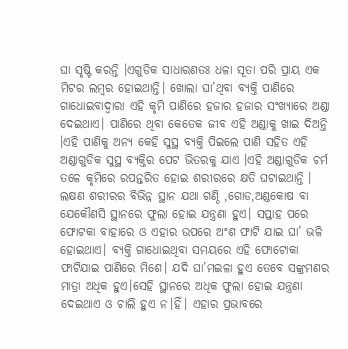ଘା ସୃଷ୍ଟି କରନ୍ତି ।ଏଗୁଡିକ ସାଧାରଣତଃ ଧଳା ସୂତା ପରି ପ୍ରାୟ ଏକ ମିଟର ଲମ୍ବର ହୋଇଥାନ୍ତି। ଖୋଲା ଘା’ଥିବା ବ୍ୟକ୍ତି ପାଣିରେ ଗାଧୋଇବାଦ୍ଵାରା ଏହି କୃମି ପାଣିରେ ହଜାର ହଜାର ସଂଖ୍ୟାରେ ଅଣ୍ଡା ଦେଇଥାଏ। ପାଣିରେ ଥିବା କେତେକ ଜୀବ ଏହି ଅଣ୍ଡାକୁ ଖାଇ ଦିଅନ୍ତି ।ଏହି ପାଣିକୁ ଅନ୍ୟ କେହି ସୁସ୍ଥ ବ୍ୟକ୍ତି ପିଇଲେ ପାଣି ସହିତ ଏହି ଅଣ୍ଡାଗୁଡିକ ସୁସ୍ଥ ବ୍ୟକ୍ତିର ପେଟ ଭିତରକୁ ଯାଏ ।ଏହି ଅଣ୍ଡାଗୁଡିକ ଚର୍ମ ତଳେ କୃମିରେ ରପନ୍ତରିତ ହୋଇ ଶରୀରରେ କ୍ଷତି ଘଟାଇଥାନ୍ତି । ଲକ୍ଷଣ ଶରୀରର ବିଭିନ୍ନ ସ୍ଥାନ ଯଥା ଗଣ୍ଠି ,ଗୋଡ,ଅଣ୍ଡକୋଷ ବା ଯେକୌଣସି ସ୍ଥାନରେ ଫୁଲା ହୋଇ ଯନ୍ତ୍ରଣା ହୁଏ। ସପ୍ତାହ ପରେ ଫୋଟକା ବାହାରେ ଓ ଏହାର ଉପରେ ଅଂଶ ଫାଟି ଯାଇ ଘା’ ଭଳି ହୋଇଥାଏ। ବ୍ୟକ୍ତି ଗାଧୋଇଥିବା ସମୟରେ ଏହି ଫୋଟୋକା ଫାଟିଯାଇ ପାଣିରେ ମିଶେ। ଯଦି ଘା’ମଇଳା ହୁଏ ତେବେ ସଙ୍କ୍ରମଣର ମାତ୍ରା ଅଧିକ ହୁଏ।ସେହି ସ୍ଥାନରେ ଅଧିକ ଫୁଲା ହୋଇ ଯନ୍ତ୍ରଣା ଦେଇଥାଏ ଓ ଚାଲି ହୁଏ ନ।ହିଁ। ଏହାର ପ୍ରଭାବରେ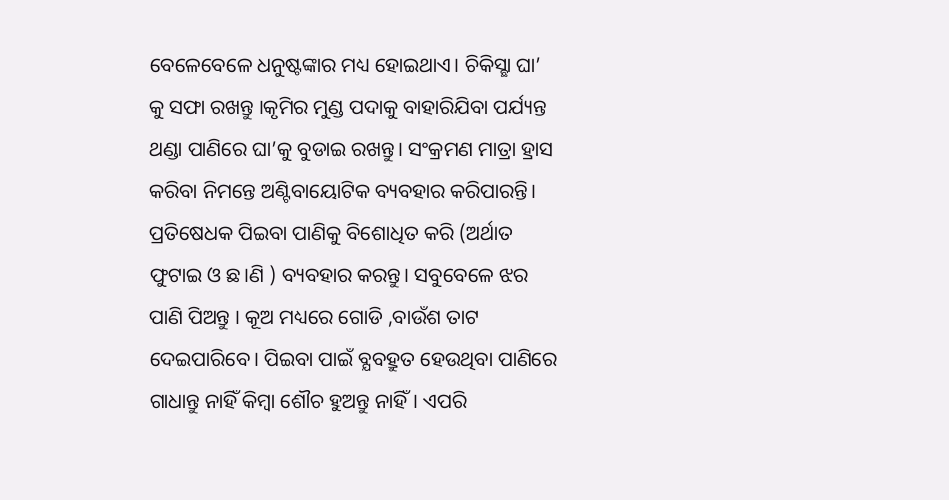ବେଳେବେଳେ ଧନୁଷ୍ଟଙ୍କାର ମଧ୍ୟ ହୋଇଥାଏ। ଚିକିସ୍ଛା ଘା’ କୁ ସଫା ରଖନ୍ତୁ ।କୃମିର ମୁଣ୍ଡ ପଦାକୁ ବାହାରିଯିବା ପର୍ଯ୍ୟନ୍ତ ଥଣ୍ଡା ପାଣିରେ ଘା’କୁ ବୁଡାଇ ରଖନ୍ତୁ। ସଂକ୍ରମଣ ମାତ୍ରା ହ୍ରାସ କରିବା ନିମନ୍ତେ ଅଣ୍ଟିବାୟୋଟିକ ବ୍ୟବହାର କରିପାରନ୍ତି। ପ୍ରତିଷେଧକ ପିଇବା ପାଣିକୁ ବିଶୋଧିତ କରି (ଅର୍ଥାତ ଫୁଟାଇ ଓ ଛ।ଣି ) ବ୍ୟବହାର କରନ୍ତୁ। ସବୁବେଳେ ଝର ପାଣି ପିଅନ୍ତୁ । କୂଅ ମଧ୍ୟରେ ଗୋଡି ,ବାଉଁଶ ତାଟ ଦେଇପାରିବେ। ପିଇବା ପାଇଁ ବ୍ଯବହ୍ରୁତ ହେଉଥିବା ପାଣିରେ ଗାଧାନ୍ତୁ ନାହିଁ କିମ୍ବା ଶୌଚ ହୁଅନ୍ତୁ ନାହିଁ। ଏପରି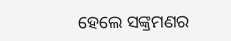ହେଲେ ସଙ୍କ୍ରମଣର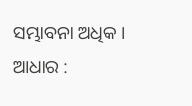ସମ୍ଭାବନା ଅଧିକ । ଆଧାର :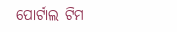ପୋର୍ଟାଲ ଟିମ